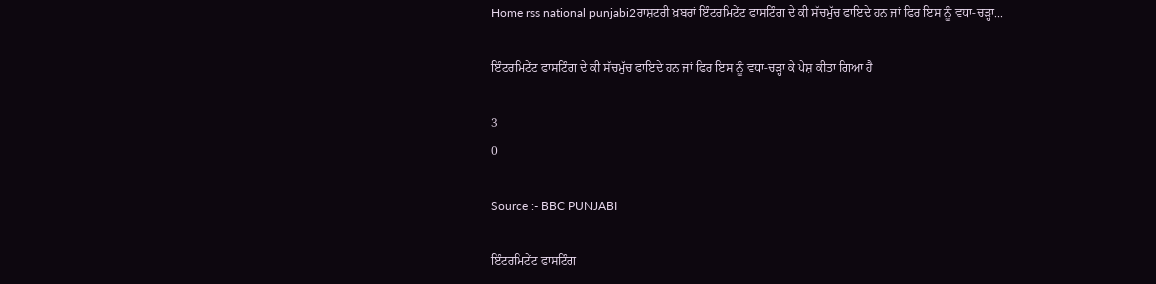Home rss national punjabi2ਰਾਸ਼ਟਰੀ ਖ਼ਬਰਾਂ ਇੰਟਰਮਿਟੇਂਟ ਫਾਸਟਿੰਗ ਦੇ ਕੀ ਸੱਚਮੁੱਚ ਫਾਇਦੇ ਹਨ ਜਾਂ ਫਿਰ ਇਸ ਨੂੰ ਵਧਾ-ਚੜ੍ਹਾ...

ਇੰਟਰਮਿਟੇਂਟ ਫਾਸਟਿੰਗ ਦੇ ਕੀ ਸੱਚਮੁੱਚ ਫਾਇਦੇ ਹਨ ਜਾਂ ਫਿਰ ਇਸ ਨੂੰ ਵਧਾ-ਚੜ੍ਹਾ ਕੇ ਪੇਸ਼ ਕੀਤਾ ਗਿਆ ਹੈ

3
0

Source :- BBC PUNJABI

ਇੰਟਰਮਿਟੇਂਟ ਫਾਸਟਿੰਗ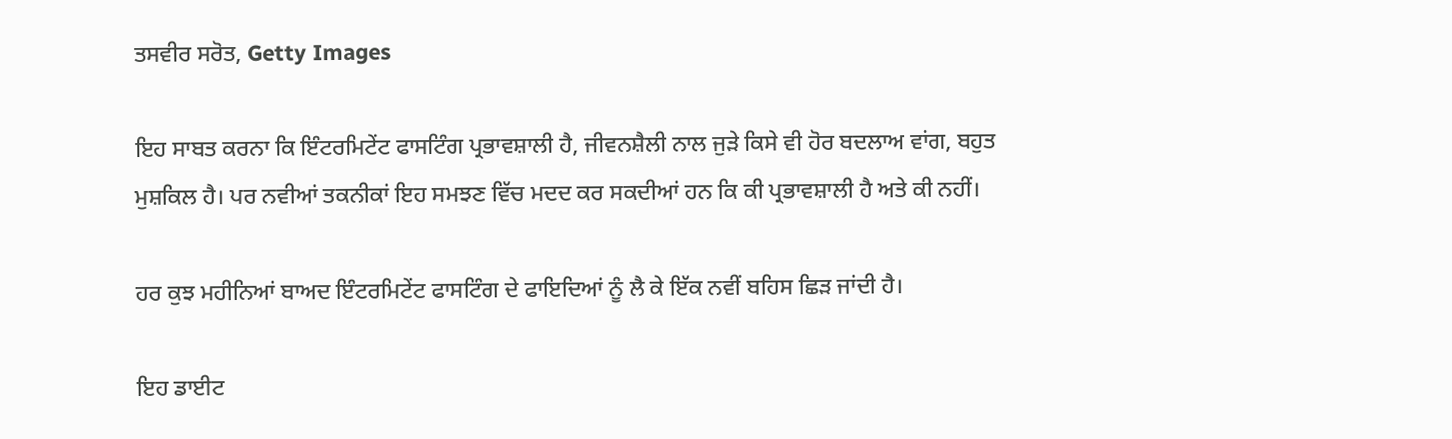ਤਸਵੀਰ ਸਰੋਤ, Getty Images

ਇਹ ਸਾਬਤ ਕਰਨਾ ਕਿ ਇੰਟਰਮਿਟੇਂਟ ਫਾਸਟਿੰਗ ਪ੍ਰਭਾਵਸ਼ਾਲੀ ਹੈ, ਜੀਵਨਸ਼ੈਲੀ ਨਾਲ ਜੁੜੇ ਕਿਸੇ ਵੀ ਹੋਰ ਬਦਲਾਅ ਵਾਂਗ, ਬਹੁਤ ਮੁਸ਼ਕਿਲ ਹੈ। ਪਰ ਨਵੀਆਂ ਤਕਨੀਕਾਂ ਇਹ ਸਮਝਣ ਵਿੱਚ ਮਦਦ ਕਰ ਸਕਦੀਆਂ ਹਨ ਕਿ ਕੀ ਪ੍ਰਭਾਵਸ਼ਾਲੀ ਹੈ ਅਤੇ ਕੀ ਨਹੀਂ।

ਹਰ ਕੁਝ ਮਹੀਨਿਆਂ ਬਾਅਦ ਇੰਟਰਮਿਟੇਂਟ ਫਾਸਟਿੰਗ ਦੇ ਫਾਇਦਿਆਂ ਨੂੰ ਲੈ ਕੇ ਇੱਕ ਨਵੀਂ ਬਹਿਸ ਛਿੜ ਜਾਂਦੀ ਹੈ।

ਇਹ ਡਾਈਟ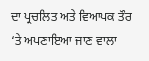ਦਾ ਪ੍ਰਚਲਿਤ ਅਤੇ ਵਿਆਪਕ ਤੌਰ ‘ਤੇ ਅਪਣਾਇਆ ਜਾਣ ਵਾਲਾ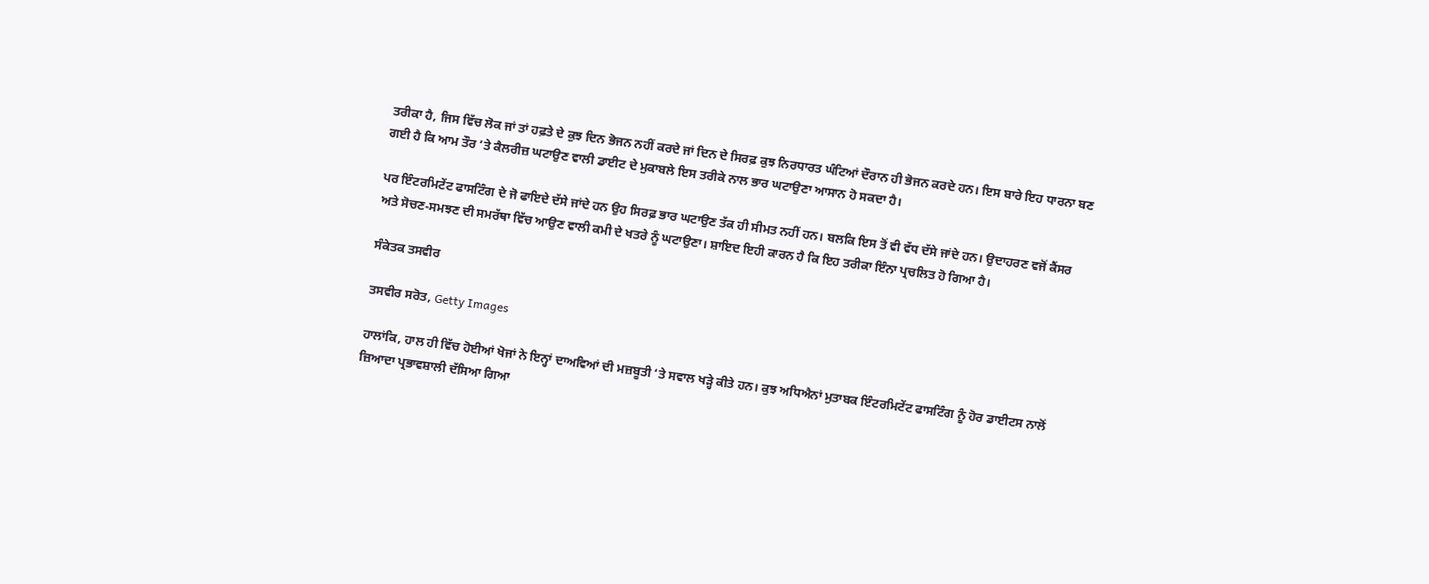ਤਰੀਕਾ ਹੈ, ਜਿਸ ਵਿੱਚ ਲੋਕ ਜਾਂ ਤਾਂ ਹਫ਼ਤੇ ਦੇ ਕੁਝ ਦਿਨ ਭੋਜਨ ਨਹੀਂ ਕਰਦੇ ਜਾਂ ਦਿਨ ਦੇ ਸਿਰਫ਼ ਕੁਝ ਨਿਰਧਾਰਤ ਘੰਟਿਆਂ ਦੌਰਾਨ ਹੀ ਭੋਜਨ ਕਰਦੇ ਹਨ। ਇਸ ਬਾਰੇ ਇਹ ਧਾਰਨਾ ਬਣ ਗਈ ਹੈ ਕਿ ਆਮ ਤੌਰ ‘ਤੇ ਕੈਲਰੀਜ਼ ਘਟਾਉਣ ਵਾਲੀ ਡਾਈਟ ਦੇ ਮੁਕਾਬਲੇ ਇਸ ਤਰੀਕੇ ਨਾਲ ਭਾਰ ਘਟਾਉਣਾ ਆਸਾਨ ਹੋ ਸਕਦਾ ਹੈ।

ਪਰ ਇੰਟਰਮਿਟੇਂਟ ਫਾਸਟਿੰਗ ਦੇ ਜੋ ਫਾਇਦੇ ਦੱਸੇ ਜਾਂਦੇ ਹਨ ਉਹ ਸਿਰਫ਼ ਭਾਰ ਘਟਾਉਣ ਤੱਕ ਹੀ ਸੀਮਤ ਨਹੀਂ ਹਨ। ਬਲਕਿ ਇਸ ਤੋਂ ਵੀ ਵੱਧ ਦੱਸੇ ਜਾਂਦੇ ਹਨ। ਉਦਾਹਰਣ ਵਜੋਂ ਕੈਂਸਰ ਅਤੇ ਸੋਚਣ-ਸਮਝਣ ਦੀ ਸਮਰੱਥਾ ਵਿੱਚ ਆਉਣ ਵਾਲੀ ਕਮੀ ਦੇ ਖਤਰੇ ਨੂੰ ਘਟਾਉਣਾ। ਸ਼ਾਇਦ ਇਹੀ ਕਾਰਨ ਹੈ ਕਿ ਇਹ ਤਰੀਕਾ ਇੰਨਾ ਪ੍ਰਚਲਿਤ ਹੋ ਗਿਆ ਹੈ।

ਸੰਕੇਤਕ ਤਸਵੀਰ

ਤਸਵੀਰ ਸਰੋਤ, Getty Images

ਹਾਲਾਂਕਿ, ਹਾਲ ਹੀ ਵਿੱਚ ਹੋਈਆਂ ਖੋਜਾਂ ਨੇ ਇਨ੍ਹਾਂ ਦਾਅਵਿਆਂ ਦੀ ਮਜ਼ਬੂਤੀ ‘ਤੇ ਸਵਾਲ ਖੜ੍ਹੇ ਕੀਤੇ ਹਨ। ਕੁਝ ਅਧਿਐਨਾਂ ਮੁਤਾਬਕ ਇੰਟਰਮਿਟੇਂਟ ਫਾਸਟਿੰਗ ਨੂੰ ਹੋਰ ਡਾਈਟਸ ਨਾਲੋਂ ਜ਼ਿਆਦਾ ਪ੍ਰਭਾਵਸ਼ਾਲੀ ਦੱਸਿਆ ਗਿਆ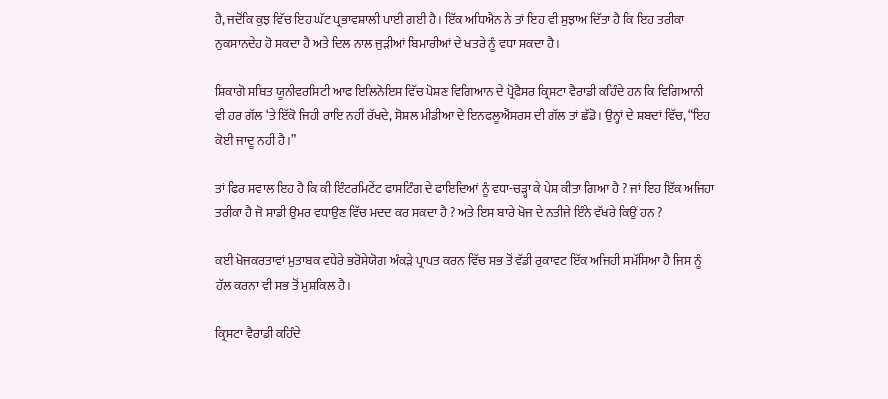ਹੈ, ਜਦੋਂਕਿ ਕੁਝ ਵਿੱਚ ਇਹ ਘੱਟ ਪ੍ਰਭਾਵਸ਼ਾਲੀ ਪਾਈ ਗਈ ਹੈ। ਇੱਕ ਅਧਿਐਨ ਨੇ ਤਾਂ ਇਹ ਵੀ ਸੁਝਾਅ ਦਿੱਤਾ ਹੈ ਕਿ ਇਹ ਤਰੀਕਾ ਨੁਕਸਾਨਦੇਹ ਹੋ ਸਕਦਾ ਹੈ ਅਤੇ ਦਿਲ ਨਾਲ ਜੁੜੀਆਂ ਬਿਮਾਰੀਆਂ ਦੇ ਖਤਰੇ ਨੂੰ ਵਧਾ ਸਕਦਾ ਹੈ।

ਸ਼ਿਕਾਗੋ ਸਥਿਤ ਯੂਨੀਵਰਸਿਟੀ ਆਫ ਇਲਿਨੋਇਸ ਵਿੱਚ ਪੋਸ਼ਣ ਵਿਗਿਆਨ ਦੇ ਪ੍ਰੋਫੈਸਰ ਕ੍ਰਿਸਟਾ ਵੈਰਾਡੀ ਕਹਿੰਦੇ ਹਨ ਕਿ ਵਿਗਿਆਨੀ ਵੀ ਹਰ ਗੱਲ ‘ਤੇ ਇੱਕੋ ਜਿਹੀ ਰਾਇ ਨਹੀਂ ਰੱਖਦੇ, ਸੋਸ਼ਲ ਮੀਡੀਆ ਦੇ ਇਨਫਲੂਐਂਸਰਸ ਦੀ ਗੱਲ ਤਾਂ ਛੱਡੋ। ਉਨ੍ਹਾਂ ਦੇ ਸ਼ਬਦਾਂ ਵਿੱਚ, “ਇਹ ਕੋਈ ਜਾਦੂ ਨਹੀਂ ਹੈ।”

ਤਾਂ ਫਿਰ ਸਵਾਲ ਇਹ ਹੈ ਕਿ ਕੀ ਇੰਟਰਮਿਟੇਂਟ ਫਾਸਟਿੰਗ ਦੇ ਫਾਇਦਿਆਂ ਨੂੰ ਵਧਾ-ਚੜ੍ਹਾ ਕੇ ਪੇਸ਼ ਕੀਤਾ ਗਿਆ ਹੈ ? ਜਾਂ ਇਹ ਇੱਕ ਅਜਿਹਾ ਤਰੀਕਾ ਹੈ ਜੋ ਸਾਡੀ ਉਮਰ ਵਧਾਉਣ ਵਿੱਚ ਮਦਦ ਕਰ ਸਕਦਾ ਹੈ ? ਅਤੇ ਇਸ ਬਾਰੇ ਖੋਜ ਦੇ ਨਤੀਜੇ ਇੰਨੇ ਵੱਖਰੇ ਕਿਉਂ ਹਨ ?

ਕਈ ਖੋਜਕਰਤਾਵਾਂ ਮੁਤਾਬਕ ਵਧੇਰੇ ਭਰੋਸੇਯੋਗ ਅੰਕੜੇ ਪ੍ਰਾਪਤ ਕਰਨ ਵਿੱਚ ਸਭ ਤੋਂ ਵੱਡੀ ਰੁਕਾਵਟ ਇੱਕ ਅਜਿਹੀ ਸਮੱਸਿਆ ਹੈ ਜਿਸ ਨੂੰ ਹੱਲ ਕਰਨਾ ਵੀ ਸਭ ਤੋਂ ਮੁਸ਼ਕਿਲ ਹੈ।

ਕ੍ਰਿਸਟਾ ਵੈਰਾਡੀ ਕਹਿੰਦੇ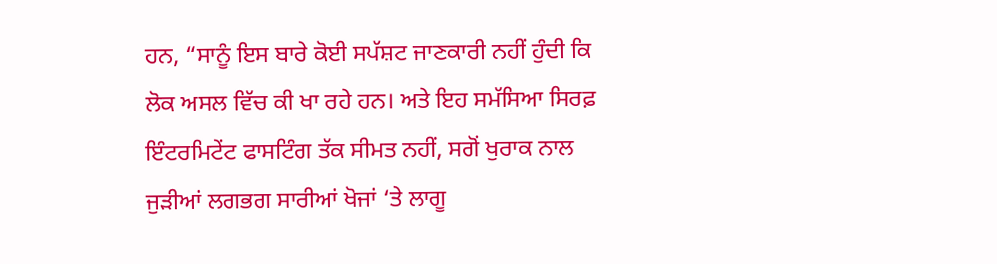ਹਨ, “ਸਾਨੂੰ ਇਸ ਬਾਰੇ ਕੋਈ ਸਪੱਸ਼ਟ ਜਾਣਕਾਰੀ ਨਹੀਂ ਹੁੰਦੀ ਕਿ ਲੋਕ ਅਸਲ ਵਿੱਚ ਕੀ ਖਾ ਰਹੇ ਹਨ। ਅਤੇ ਇਹ ਸਮੱਸਿਆ ਸਿਰਫ਼ ਇੰਟਰਮਿਟੇਂਟ ਫਾਸਟਿੰਗ ਤੱਕ ਸੀਮਤ ਨਹੀਂ, ਸਗੋਂ ਖੁਰਾਕ ਨਾਲ ਜੁੜੀਆਂ ਲਗਭਗ ਸਾਰੀਆਂ ਖੋਜਾਂ ‘ਤੇ ਲਾਗੂ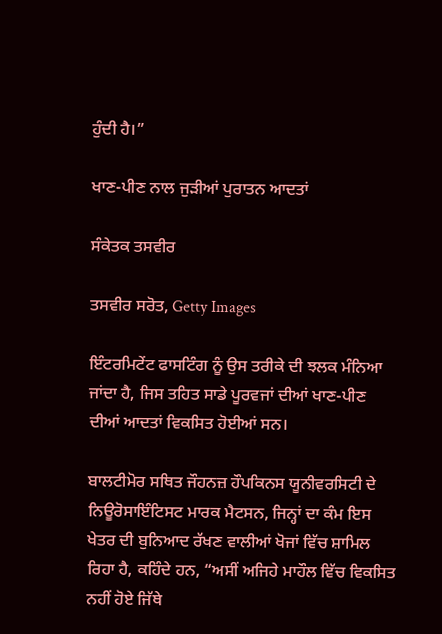ਹੁੰਦੀ ਹੈ।”

ਖਾਣ-ਪੀਣ ਨਾਲ ਜੁੜੀਆਂ ਪੁਰਾਤਨ ਆਦਤਾਂ

ਸੰਕੇਤਕ ਤਸਵੀਰ

ਤਸਵੀਰ ਸਰੋਤ, Getty Images

ਇੰਟਰਮਿਟੇਂਟ ਫਾਸਟਿੰਗ ਨੂੰ ਉਸ ਤਰੀਕੇ ਦੀ ਝਲਕ ਮੰਨਿਆ ਜਾਂਦਾ ਹੈ, ਜਿਸ ਤਹਿਤ ਸਾਡੇ ਪੂਰਵਜਾਂ ਦੀਆਂ ਖਾਣ-ਪੀਣ ਦੀਆਂ ਆਦਤਾਂ ਵਿਕਸਿਤ ਹੋਈਆਂ ਸਨ।

ਬਾਲਟੀਮੋਰ ਸਥਿਤ ਜੌਹਨਜ਼ ਹੌਪਕਿਨਸ ਯੂਨੀਵਰਸਿਟੀ ਦੇ ਨਿਊਰੋਸਾਇੰਟਿਸਟ ਮਾਰਕ ਮੈਟਸਨ, ਜਿਨ੍ਹਾਂ ਦਾ ਕੰਮ ਇਸ ਖੇਤਰ ਦੀ ਬੁਨਿਆਦ ਰੱਖਣ ਵਾਲੀਆਂ ਖੋਜਾਂ ਵਿੱਚ ਸ਼ਾਮਿਲ ਰਿਹਾ ਹੈ, ਕਹਿੰਦੇ ਹਨ, “ਅਸੀਂ ਅਜਿਹੇ ਮਾਹੌਲ ਵਿੱਚ ਵਿਕਸਿਤ ਨਹੀਂ ਹੋਏ ਜਿੱਥੇ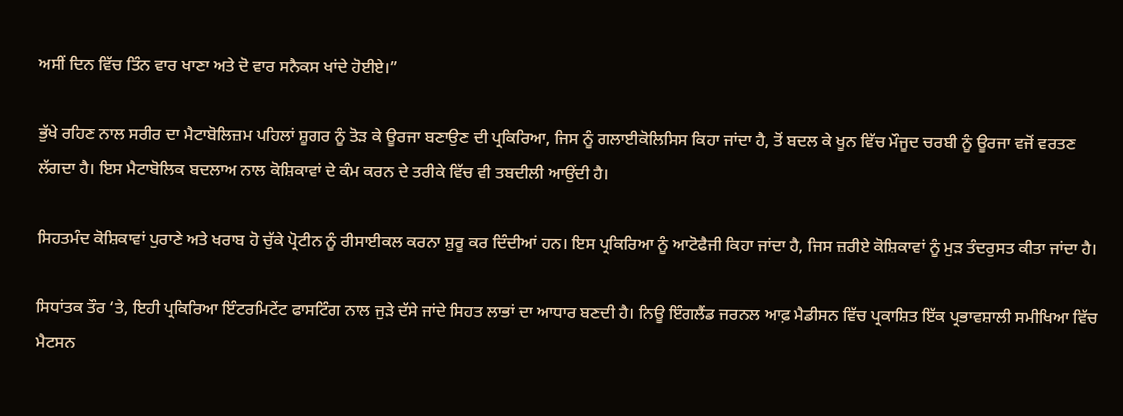ਅਸੀਂ ਦਿਨ ਵਿੱਚ ਤਿੰਨ ਵਾਰ ਖਾਣਾ ਅਤੇ ਦੋ ਵਾਰ ਸਨੈਕਸ ਖਾਂਦੇ ਹੋਈਏ।”

ਭੁੱਖੇ ਰਹਿਣ ਨਾਲ ਸਰੀਰ ਦਾ ਮੈਟਾਬੋਲਿਜ਼ਮ ਪਹਿਲਾਂ ਸ਼ੂਗਰ ਨੂੰ ਤੋੜ ਕੇ ਊਰਜਾ ਬਣਾਉਣ ਦੀ ਪ੍ਰਕਿਰਿਆ, ਜਿਸ ਨੂੰ ਗਲਾਈਕੋਲਿਸਿਸ ਕਿਹਾ ਜਾਂਦਾ ਹੈ, ਤੋਂ ਬਦਲ ਕੇ ਖੂਨ ਵਿੱਚ ਮੌਜੂਦ ਚਰਬੀ ਨੂੰ ਊਰਜਾ ਵਜੋਂ ਵਰਤਣ ਲੱਗਦਾ ਹੈ। ਇਸ ਮੈਟਾਬੋਲਿਕ ਬਦਲਾਅ ਨਾਲ ਕੋਸ਼ਿਕਾਵਾਂ ਦੇ ਕੰਮ ਕਰਨ ਦੇ ਤਰੀਕੇ ਵਿੱਚ ਵੀ ਤਬਦੀਲੀ ਆਉਂਦੀ ਹੈ।

ਸਿਹਤਮੰਦ ਕੋਸ਼ਿਕਾਵਾਂ ਪੁਰਾਣੇ ਅਤੇ ਖਰਾਬ ਹੋ ਚੁੱਕੇ ਪ੍ਰੋਟੀਨ ਨੂੰ ਰੀਸਾਈਕਲ ਕਰਨਾ ਸ਼ੁਰੂ ਕਰ ਦਿੰਦੀਆਂ ਹਨ। ਇਸ ਪ੍ਰਕਿਰਿਆ ਨੂੰ ਆਟੋਫੈਜੀ ਕਿਹਾ ਜਾਂਦਾ ਹੈ, ਜਿਸ ਜ਼ਰੀਏ ਕੋਸ਼ਿਕਾਵਾਂ ਨੂੰ ਮੁੜ ਤੰਦਰੁਸਤ ਕੀਤਾ ਜਾਂਦਾ ਹੈ।

ਸਿਧਾਂਤਕ ਤੌਰ ‘ਤੇ, ਇਹੀ ਪ੍ਰਕਿਰਿਆ ਇੰਟਰਮਿਟੇਂਟ ਫਾਸਟਿੰਗ ਨਾਲ ਜੁੜੇ ਦੱਸੇ ਜਾਂਦੇ ਸਿਹਤ ਲਾਭਾਂ ਦਾ ਆਧਾਰ ਬਣਦੀ ਹੈ। ਨਿਊ ਇੰਗਲੈਂਡ ਜਰਨਲ ਆਫ਼ ਮੈਡੀਸਨ ਵਿੱਚ ਪ੍ਰਕਾਸ਼ਿਤ ਇੱਕ ਪ੍ਰਭਾਵਸ਼ਾਲੀ ਸਮੀਖਿਆ ਵਿੱਚ ਮੈਟਸਨ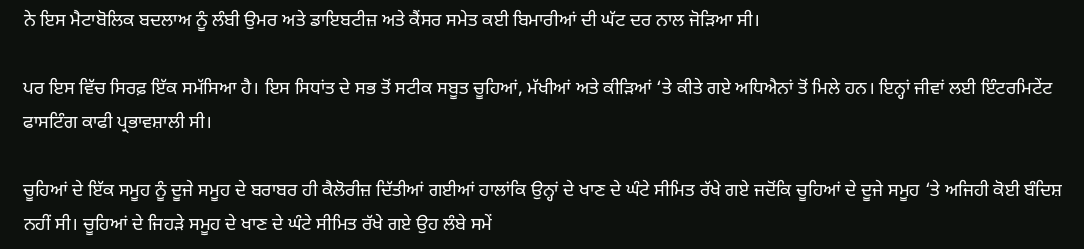ਨੇ ਇਸ ਮੈਟਾਬੋਲਿਕ ਬਦਲਾਅ ਨੂੰ ਲੰਬੀ ਉਮਰ ਅਤੇ ਡਾਇਬਟੀਜ਼ ਅਤੇ ਕੈਂਸਰ ਸਮੇਤ ਕਈ ਬਿਮਾਰੀਆਂ ਦੀ ਘੱਟ ਦਰ ਨਾਲ ਜੋੜਿਆ ਸੀ।

ਪਰ ਇਸ ਵਿੱਚ ਸਿਰਫ਼ ਇੱਕ ਸਮੱਸਿਆ ਹੈ। ਇਸ ਸਿਧਾਂਤ ਦੇ ਸਭ ਤੋਂ ਸਟੀਕ ਸਬੂਤ ਚੂਹਿਆਂ, ਮੱਖੀਆਂ ਅਤੇ ਕੀੜਿਆਂ ‘ਤੇ ਕੀਤੇ ਗਏ ਅਧਿਐਨਾਂ ਤੋਂ ਮਿਲੇ ਹਨ। ਇਨ੍ਹਾਂ ਜੀਵਾਂ ਲਈ ਇੰਟਰਮਿਟੇਂਟ ਫਾਸਟਿੰਗ ਕਾਫੀ ਪ੍ਰਭਾਵਸ਼ਾਲੀ ਸੀ।

ਚੂਹਿਆਂ ਦੇ ਇੱਕ ਸਮੂਹ ਨੂੰ ਦੂਜੇ ਸਮੂਹ ਦੇ ਬਰਾਬਰ ਹੀ ਕੈਲੋਰੀਜ਼ ਦਿੱਤੀਆਂ ਗਈਆਂ ਹਾਲਾਂਕਿ ਉਨ੍ਹਾਂ ਦੇ ਖਾਣ ਦੇ ਘੰਟੇ ਸੀਮਿਤ ਰੱਖੇ ਗਏ ਜਦੋਂਕਿ ਚੂਹਿਆਂ ਦੇ ਦੂਜੇ ਸਮੂਹ ‘ਤੇ ਅਜਿਹੀ ਕੋਈ ਬੰਦਿਸ਼ ਨਹੀਂ ਸੀ। ਚੂਹਿਆਂ ਦੇ ਜਿਹੜੇ ਸਮੂਹ ਦੇ ਖਾਣ ਦੇ ਘੰਟੇ ਸੀਮਿਤ ਰੱਖੇ ਗਏ ਉਹ ਲੰਬੇ ਸਮੇਂ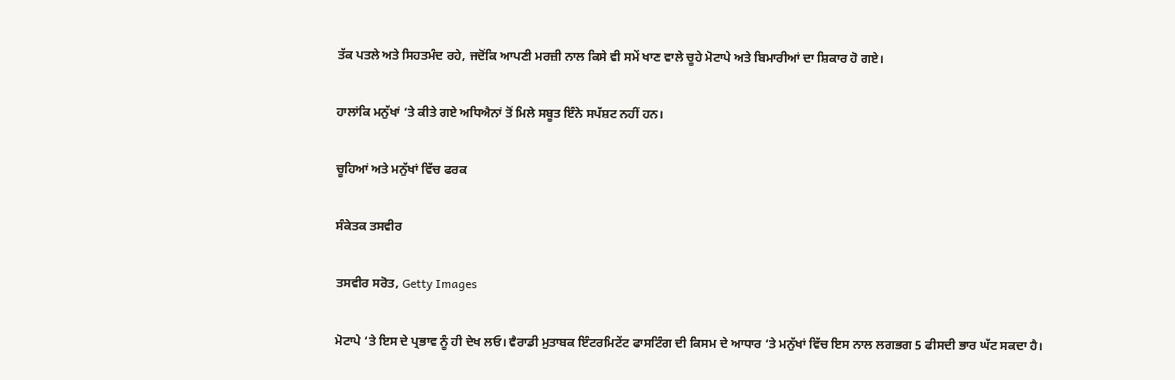ਤੱਕ ਪਤਲੇ ਅਤੇ ਸਿਹਤਮੰਦ ਰਹੇ, ਜਦੋਂਕਿ ਆਪਣੀ ਮਰਜ਼ੀ ਨਾਲ ਕਿਸੇ ਵੀ ਸਮੇਂ ਖਾਣ ਵਾਲੇ ਚੂਹੇ ਮੋਟਾਪੇ ਅਤੇ ਬਿਮਾਰੀਆਂ ਦਾ ਸ਼ਿਕਾਰ ਹੋ ਗਏ।

ਹਾਲਾਂਕਿ ਮਨੁੱਖਾਂ ‘ਤੇ ਕੀਤੇ ਗਏ ਅਧਿਐਨਾਂ ਤੋਂ ਮਿਲੇ ਸਬੂਤ ਇੰਨੇ ਸਪੱਸ਼ਟ ਨਹੀਂ ਹਨ।

ਚੂਹਿਆਂ ਅਤੇ ਮਨੁੱਖਾਂ ਵਿੱਚ ਫਰਕ

ਸੰਕੇਤਕ ਤਸਵੀਰ

ਤਸਵੀਰ ਸਰੋਤ, Getty Images

ਮੋਟਾਪੇ ‘ਤੇ ਇਸ ਦੇ ਪ੍ਰਭਾਵ ਨੂੰ ਹੀ ਦੇਖ ਲਓ। ਵੈਰਾਡੀ ਮੁਤਾਬਕ ਇੰਟਰਮਿਟੇਂਟ ਫਾਸਟਿੰਗ ਦੀ ਕਿਸਮ ਦੇ ਆਧਾਰ ‘ਤੇ ਮਨੁੱਖਾਂ ਵਿੱਚ ਇਸ ਨਾਲ ਲਗਭਗ 5 ਫੀਸਦੀ ਭਾਰ ਘੱਟ ਸਕਦਾ ਹੈ।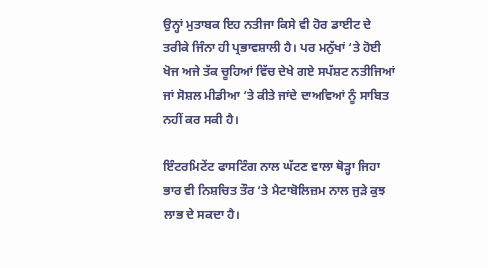ਉਨ੍ਹਾਂ ਮੁਤਾਬਕ ਇਹ ਨਤੀਜਾ ਕਿਸੇ ਵੀ ਹੋਰ ਡਾਈਟ ਦੇ ਤਰੀਕੇ ਜਿੰਨਾ ਹੀ ਪ੍ਰਭਾਵਸ਼ਾਲੀ ਹੈ। ਪਰ ਮਨੁੱਖਾਂ ‘ਤੇ ਹੋਈ ਖੋਜ ਅਜੇ ਤੱਕ ਚੂਹਿਆਂ ਵਿੱਚ ਦੇਖੇ ਗਏ ਸਪੱਸ਼ਟ ਨਤੀਜਿਆਂ ਜਾਂ ਸੋਸ਼ਲ ਮੀਡੀਆ ‘ਤੇ ਕੀਤੇ ਜਾਂਦੇ ਦਾਅਵਿਆਂ ਨੂੰ ਸਾਬਿਤ ਨਹੀਂ ਕਰ ਸਕੀ ਹੈ।

ਇੰਟਰਮਿਟੇਂਟ ਫਾਸਟਿੰਗ ਨਾਲ ਘੱਟਣ ਵਾਲਾ ਥੋੜ੍ਹਾ ਜਿਹਾ ਭਾਰ ਵੀ ਨਿਸ਼ਚਿਤ ਤੌਰ ‘ਤੇ ਮੈਟਾਬੋਲਿਜ਼ਮ ਨਾਲ ਜੁੜੇ ਕੁਝ ਲਾਭ ਦੇ ਸਕਦਾ ਹੈ।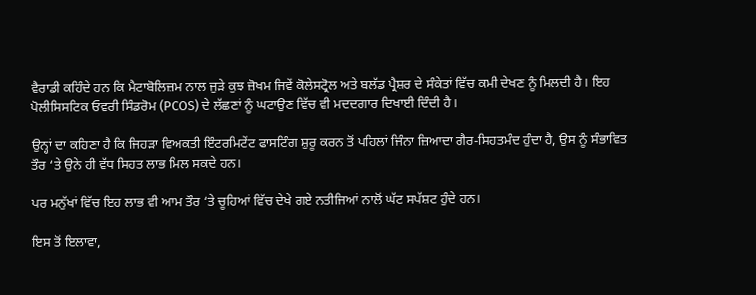ਵੈਰਾਡੀ ਕਹਿੰਦੇ ਹਨ ਕਿ ਮੈਟਾਬੋਲਿਜ਼ਮ ਨਾਲ ਜੁੜੇ ਕੁਝ ਜ਼ੋਖਮ ਜਿਵੇਂ ਕੋਲੇਸਟ੍ਰੋਲ ਅਤੇ ਬਲੱਡ ਪ੍ਰੈਸ਼ਰ ਦੇ ਸੰਕੇਤਾਂ ਵਿੱਚ ਕਮੀ ਦੇਖਣ ਨੂੰ ਮਿਲਦੀ ਹੈ। ਇਹ ਪੋਲੀਸਿਸਟਿਕ ਓਵਰੀ ਸਿੰਡਰੋਮ (PCOS) ਦੇ ਲੱਛਣਾਂ ਨੂੰ ਘਟਾਉਣ ਵਿੱਚ ਵੀ ਮਦਦਗਾਰ ਦਿਖਾਈ ਦਿੰਦੀ ਹੈ।

ਉਨ੍ਹਾਂ ਦਾ ਕਹਿਣਾ ਹੈ ਕਿ ਜਿਹੜਾ ਵਿਅਕਤੀ ਇੰਟਰਮਿਟੇਂਟ ਫਾਸਟਿੰਗ ਸ਼ੁਰੂ ਕਰਨ ਤੋਂ ਪਹਿਲਾਂ ਜਿੰਨਾ ਜ਼ਿਆਦਾ ਗੈਰ-ਸਿਹਤਮੰਦ ਹੁੰਦਾ ਹੈ, ਉਸ ਨੂੰ ਸੰਭਾਵਿਤ ਤੌਰ ‘ਤੇ ਉਨੇ ਹੀ ਵੱਧ ਸਿਹਤ ਲਾਭ ਮਿਲ ਸਕਦੇ ਹਨ।

ਪਰ ਮਨੁੱਖਾਂ ਵਿੱਚ ਇਹ ਲਾਭ ਵੀ ਆਮ ਤੌਰ ‘ਤੇ ਚੂਹਿਆਂ ਵਿੱਚ ਦੇਖੇ ਗਏ ਨਤੀਜਿਆਂ ਨਾਲੋਂ ਘੱਟ ਸਪੱਸ਼ਟ ਹੁੰਦੇ ਹਨ।

ਇਸ ਤੋਂ ਇਲਾਵਾ,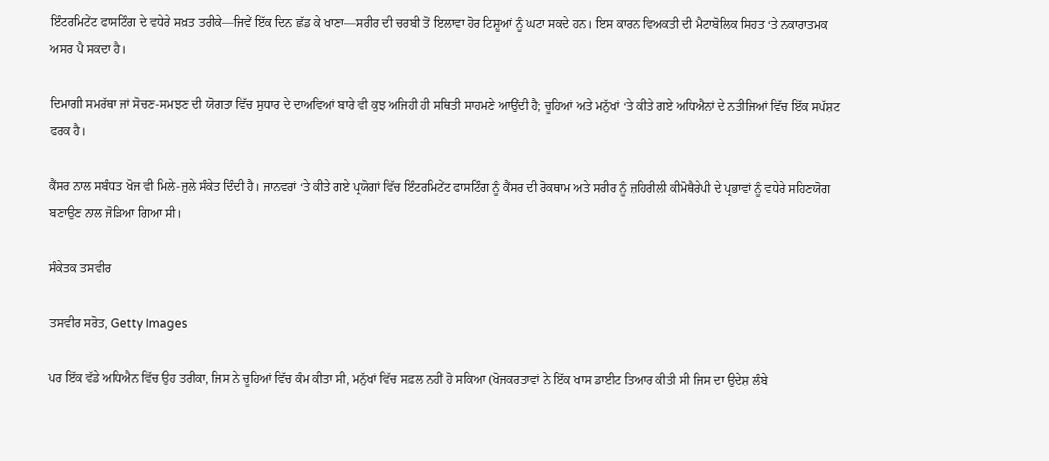ਇੰਟਰਮਿਟੇਂਟ ਫਾਸਟਿੰਗ ਦੇ ਵਧੇਰੇ ਸਖ਼ਤ ਤਰੀਕੇ—ਜਿਵੇਂ ਇੱਕ ਦਿਨ ਛੱਡ ਕੇ ਖਾਣਾ—ਸਰੀਰ ਦੀ ਚਰਬੀ ਤੋਂ ਇਲਾਵਾ ਹੋਰ ਟਿਸ਼ੂਆਂ ਨੂੰ ਘਟਾ ਸਕਦੇ ਹਨ। ਇਸ ਕਾਰਨ ਵਿਅਕਤੀ ਦੀ ਮੈਟਾਬੋਲਿਕ ਸਿਹਤ ‘ਤੇ ਨਕਾਰਾਤਮਕ ਅਸਰ ਪੈ ਸਕਦਾ ਹੈ।

ਦਿਮਾਗੀ ਸਮਰੱਥਾ ਜਾਂ ਸੋਚਣ-ਸਮਝਣ ਦੀ ਯੋਗਤਾ ਵਿੱਚ ਸੁਧਾਰ ਦੇ ਦਾਅਵਿਆਂ ਬਾਰੇ ਵੀ ਕੁਝ ਅਜਿਹੀ ਹੀ ਸਥਿਤੀ ਸਾਹਮਣੇ ਆਉਂਦੀ ਹੈ; ਚੂਹਿਆਂ ਅਤੇ ਮਨੁੱਖਾਂ ‘ਤੇ ਕੀਤੇ ਗਏ ਅਧਿਐਨਾਂ ਦੇ ਨਤੀਜਿਆਂ ਵਿੱਚ ਇੱਕ ਸਪੱਸ਼ਟ ਫਰਕ ਹੈ।

ਕੈਂਸਰ ਨਾਲ ਸਬੰਧਤ ਖੋਜ ਵੀ ਮਿਲੇ-ਜੁਲੇ ਸੰਕੇਤ ਦਿੰਦੀ ਹੈ। ਜਾਨਵਰਾਂ ‘ਤੇ ਕੀਤੇ ਗਏ ਪ੍ਰਯੋਗਾਂ ਵਿੱਚ ਇੰਟਰਮਿਟੇਂਟ ਫਾਸਟਿੰਗ ਨੂੰ ਕੈਂਸਰ ਦੀ ਰੋਕਥਾਮ ਅਤੇ ਸਰੀਰ ਨੂੰ ਜ਼ਹਿਰੀਲੀ ਕੀਮੋਥੈਰੇਪੀ ਦੇ ਪ੍ਰਭਾਵਾਂ ਨੂੰ ਵਧੇਰੇ ਸਹਿਣਯੋਗ ਬਣਾਉਣ ਨਾਲ ਜੋੜਿਆ ਗਿਆ ਸੀ।

ਸੰਕੇਤਕ ਤਸਵੀਰ

ਤਸਵੀਰ ਸਰੋਤ, Getty Images

ਪਰ ਇੱਕ ਵੱਡੇ ਅਧਿਐਨ ਵਿੱਚ ਉਹ ਤਰੀਕਾ, ਜਿਸ ਨੇ ਚੂਹਿਆਂ ਵਿੱਚ ਕੰਮ ਕੀਤਾ ਸੀ, ਮਨੁੱਖਾਂ ਵਿੱਚ ਸਫ਼ਲ ਨਹੀਂ ਹੋ ਸਕਿਆ (ਖੋਜਕਰਤਾਵਾਂ ਨੇ ਇੱਕ ਖਾਸ ਡਾਈਟ ਤਿਆਰ ਕੀਤੀ ਸੀ ਜਿਸ ਦਾ ਉਦੇਸ਼ ਲੰਬੇ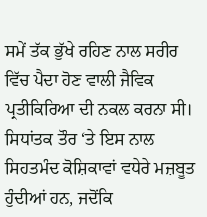ਸਮੇਂ ਤੱਕ ਭੁੱਖੇ ਰਹਿਣ ਨਾਲ ਸਰੀਰ ਵਿੱਚ ਪੈਦਾ ਹੋਣ ਵਾਲੀ ਜੈਵਿਕ ਪ੍ਰਤੀਕਿਰਿਆ ਦੀ ਨਕਲ ਕਰਨਾ ਸੀ। ਸਿਧਾਂਤਕ ਤੌਰ ‘ਤੇ ਇਸ ਨਾਲ ਸਿਹਤਮੰਦ ਕੋਸ਼ਿਕਾਵਾਂ ਵਧੇਰੇ ਮਜ਼ਬੂਤ ਹੁੰਦੀਆਂ ਹਨ, ਜਦੋਂਕਿ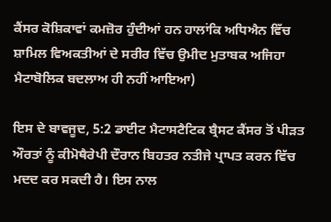ਕੈਂਸਰ ਕੋਸ਼ਿਕਾਵਾਂ ਕਮਜ਼ੋਰ ਹੁੰਦੀਆਂ ਹਨ ਹਾਲਾਂਕਿ ਅਧਿਐਨ ਵਿੱਚ ਸ਼ਾਮਿਲ ਵਿਅਕਤੀਆਂ ਦੇ ਸਰੀਰ ਵਿੱਚ ਉਮੀਦ ਮੁਤਾਬਕ ਅਜਿਹਾ ਮੈਟਾਬੋਲਿਕ ਬਦਲਾਅ ਹੀ ਨਹੀਂ ਆਇਆ)

ਇਸ ਦੇ ਬਾਵਜੂਦ, 5:2 ਡਾਈਟ ਮੈਟਾਸਟੈਟਿਕ ਬ੍ਰੈਸਟ ਕੈਂਸਰ ਤੋਂ ਪੀੜਤ ਔਰਤਾਂ ਨੂੰ ਕੀਮੋਥੈਰੇਪੀ ਦੌਰਾਨ ਬਿਹਤਰ ਨਤੀਜੇ ਪ੍ਰਾਪਤ ਕਰਨ ਵਿੱਚ ਮਦਦ ਕਰ ਸਕਦੀ ਹੈ। ਇਸ ਨਾਲ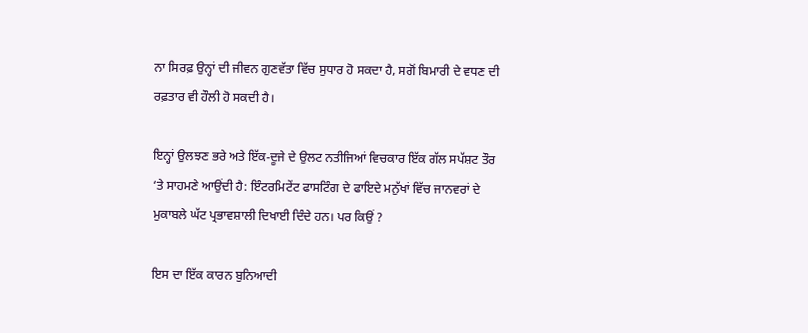ਨਾ ਸਿਰਫ਼ ਉਨ੍ਹਾਂ ਦੀ ਜੀਵਨ ਗੁਣਵੱਤਾ ਵਿੱਚ ਸੁਧਾਰ ਹੋ ਸਕਦਾ ਹੈ, ਸਗੋਂ ਬਿਮਾਰੀ ਦੇ ਵਧਣ ਦੀ ਰਫ਼ਤਾਰ ਵੀ ਹੌਲੀ ਹੋ ਸਕਦੀ ਹੈ।

ਇਨ੍ਹਾਂ ਉਲਝਣ ਭਰੇ ਅਤੇ ਇੱਕ-ਦੂਜੇ ਦੇ ਉਲਟ ਨਤੀਜਿਆਂ ਵਿਚਕਾਰ ਇੱਕ ਗੱਲ ਸਪੱਸ਼ਟ ਤੌਰ ‘ਤੇ ਸਾਹਮਣੇ ਆਉਂਦੀ ਹੈ: ਇੰਟਰਮਿਟੇਂਟ ਫਾਸਟਿੰਗ ਦੇ ਫਾਇਦੇ ਮਨੁੱਖਾਂ ਵਿੱਚ ਜਾਨਵਰਾਂ ਦੇ ਮੁਕਾਬਲੇ ਘੱਟ ਪ੍ਰਭਾਵਸ਼ਾਲੀ ਦਿਖਾਈ ਦਿੰਦੇ ਹਨ। ਪਰ ਕਿਉਂ ?

ਇਸ ਦਾ ਇੱਕ ਕਾਰਨ ਬੁਨਿਆਦੀ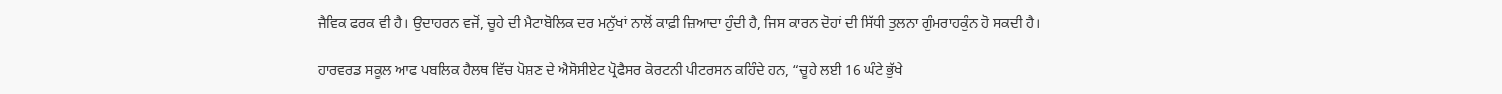ਜੈਵਿਕ ਫਰਕ ਵੀ ਹੈ। ਉਦਾਹਰਨ ਵਜੋਂ, ਚੂਹੇ ਦੀ ਮੈਟਾਬੋਲਿਕ ਦਰ ਮਨੁੱਖਾਂ ਨਾਲੋਂ ਕਾਫ਼ੀ ਜ਼ਿਆਦਾ ਹੁੰਦੀ ਹੈ, ਜਿਸ ਕਾਰਨ ਦੋਹਾਂ ਦੀ ਸਿੱਧੀ ਤੁਲਨਾ ਗੁੰਮਰਾਹਕੁੰਨ ਹੋ ਸਕਦੀ ਹੈ।

ਹਾਰਵਰਡ ਸਕੂਲ ਆਫ ਪਬਲਿਕ ਹੈਲਥ ਵਿੱਚ ਪੋਸ਼ਣ ਦੇ ਐਸੋਸੀਏਟ ਪ੍ਰੋਫੈਸਰ ਕੋਰਟਨੀ ਪੀਟਰਸਨ ਕਹਿੰਦੇ ਹਨ, “ਚੂਹੇ ਲਈ 16 ਘੰਟੇ ਭੁੱਖੇ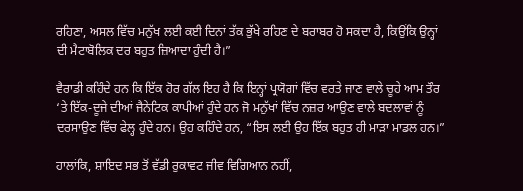ਰਹਿਣਾ, ਅਸਲ ਵਿੱਚ ਮਨੁੱਖ ਲਈ ਕਈ ਦਿਨਾਂ ਤੱਕ ਭੁੱਖੇ ਰਹਿਣ ਦੇ ਬਰਾਬਰ ਹੋ ਸਕਦਾ ਹੈ, ਕਿਉਂਕਿ ਉਨ੍ਹਾਂ ਦੀ ਮੈਟਾਬੋਲਿਕ ਦਰ ਬਹੁਤ ਜ਼ਿਆਦਾ ਹੁੰਦੀ ਹੈ।”

ਵੈਰਾਡੀ ਕਹਿੰਦੇ ਹਨ ਕਿ ਇੱਕ ਹੋਰ ਗੱਲ ਇਹ ਹੈ ਕਿ ਇਨ੍ਹਾਂ ਪ੍ਰਯੋਗਾਂ ਵਿੱਚ ਵਰਤੇ ਜਾਣ ਵਾਲੇ ਚੂਹੇ ਆਮ ਤੌਰ ‘ਤੇ ਇੱਕ-ਦੂਜੇ ਦੀਆਂ ਜੈਨੇਟਿਕ ਕਾਪੀਆਂ ਹੁੰਦੇ ਹਨ ਜੋ ਮਨੁੱਖਾਂ ਵਿੱਚ ਨਜ਼ਰ ਆਉਣ ਵਾਲੇ ਬਦਲਾਵਾਂ ਨੂੰ ਦਰਸਾਉਣ ਵਿੱਚ ਫੇਲ੍ਹ ਹੁੰਦੇ ਹਨ। ਉਹ ਕਹਿੰਦੇ ਹਨ, “ਇਸ ਲਈ ਉਹ ਇੱਕ ਬਹੁਤ ਹੀ ਮਾੜਾ ਮਾਡਲ ਹਨ।”

ਹਾਲਾਂਕਿ, ਸ਼ਾਇਦ ਸਭ ਤੋਂ ਵੱਡੀ ਰੁਕਾਵਟ ਜੀਵ ਵਿਗਿਆਨ ਨਹੀਂ,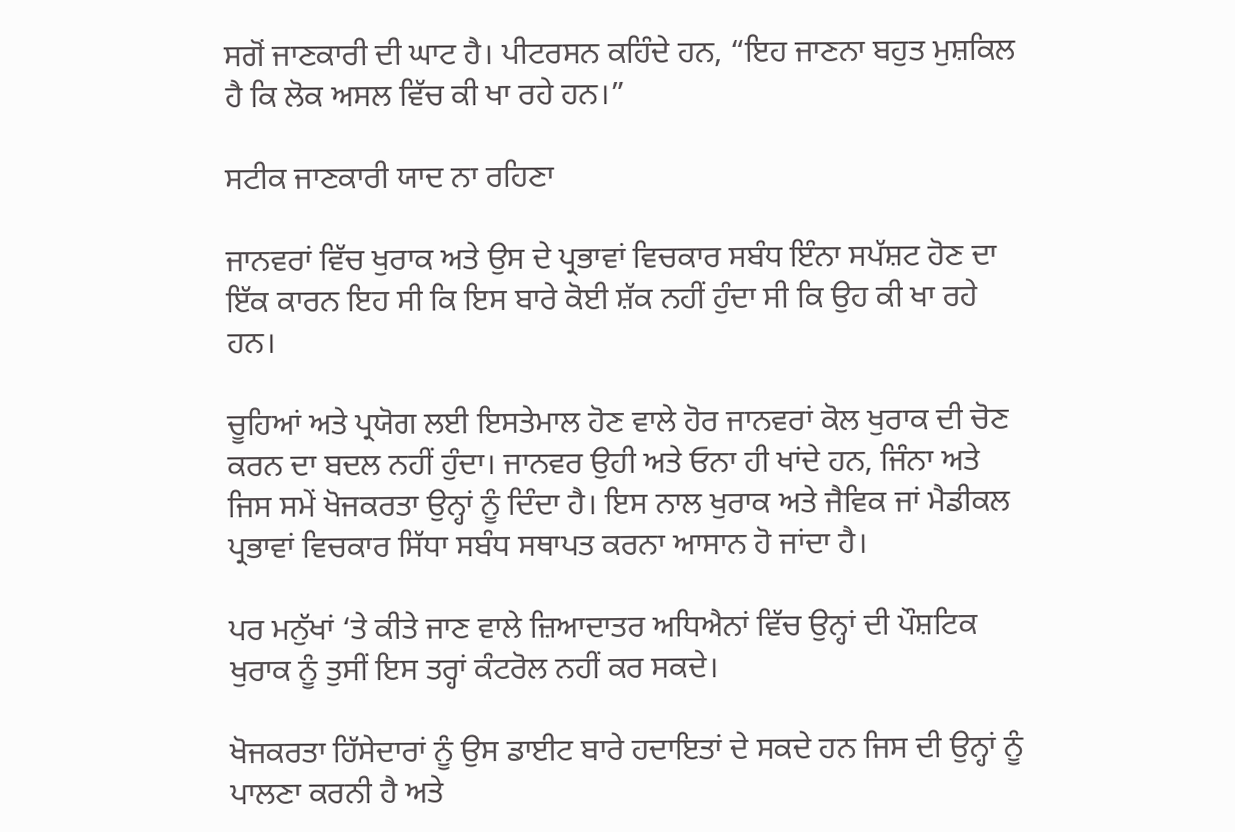ਸਗੋਂ ਜਾਣਕਾਰੀ ਦੀ ਘਾਟ ਹੈ। ਪੀਟਰਸਨ ਕਹਿੰਦੇ ਹਨ, “ਇਹ ਜਾਣਨਾ ਬਹੁਤ ਮੁਸ਼ਕਿਲ ਹੈ ਕਿ ਲੋਕ ਅਸਲ ਵਿੱਚ ਕੀ ਖਾ ਰਹੇ ਹਨ।”

ਸਟੀਕ ਜਾਣਕਾਰੀ ਯਾਦ ਨਾ ਰਹਿਣਾ

ਜਾਨਵਰਾਂ ਵਿੱਚ ਖੁਰਾਕ ਅਤੇ ਉਸ ਦੇ ਪ੍ਰਭਾਵਾਂ ਵਿਚਕਾਰ ਸਬੰਧ ਇੰਨਾ ਸਪੱਸ਼ਟ ਹੋਣ ਦਾ ਇੱਕ ਕਾਰਨ ਇਹ ਸੀ ਕਿ ਇਸ ਬਾਰੇ ਕੋਈ ਸ਼ੱਕ ਨਹੀਂ ਹੁੰਦਾ ਸੀ ਕਿ ਉਹ ਕੀ ਖਾ ਰਹੇ ਹਨ।

ਚੂਹਿਆਂ ਅਤੇ ਪ੍ਰਯੋਗ ਲਈ ਇਸਤੇਮਾਲ ਹੋਣ ਵਾਲੇ ਹੋਰ ਜਾਨਵਰਾਂ ਕੋਲ ਖੁਰਾਕ ਦੀ ਚੋਣ ਕਰਨ ਦਾ ਬਦਲ ਨਹੀਂ ਹੁੰਦਾ। ਜਾਨਵਰ ਉਹੀ ਅਤੇ ਓਨਾ ਹੀ ਖਾਂਦੇ ਹਨ, ਜਿੰਨਾ ਅਤੇ ਜਿਸ ਸਮੇਂ ਖੋਜਕਰਤਾ ਉਨ੍ਹਾਂ ਨੂੰ ਦਿੰਦਾ ਹੈ। ਇਸ ਨਾਲ ਖੁਰਾਕ ਅਤੇ ਜੈਵਿਕ ਜਾਂ ਮੈਡੀਕਲ ਪ੍ਰਭਾਵਾਂ ਵਿਚਕਾਰ ਸਿੱਧਾ ਸਬੰਧ ਸਥਾਪਤ ਕਰਨਾ ਆਸਾਨ ਹੋ ਜਾਂਦਾ ਹੈ।

ਪਰ ਮਨੁੱਖਾਂ ‘ਤੇ ਕੀਤੇ ਜਾਣ ਵਾਲੇ ਜ਼ਿਆਦਾਤਰ ਅਧਿਐਨਾਂ ਵਿੱਚ ਉਨ੍ਹਾਂ ਦੀ ਪੌਸ਼ਟਿਕ ਖੁਰਾਕ ਨੂੰ ਤੁਸੀਂ ਇਸ ਤਰ੍ਹਾਂ ਕੰਟਰੋਲ ਨਹੀਂ ਕਰ ਸਕਦੇ।

ਖੋਜਕਰਤਾ ਹਿੱਸੇਦਾਰਾਂ ਨੂੰ ਉਸ ਡਾਈਟ ਬਾਰੇ ਹਦਾਇਤਾਂ ਦੇ ਸਕਦੇ ਹਨ ਜਿਸ ਦੀ ਉਨ੍ਹਾਂ ਨੂੰ ਪਾਲਣਾ ਕਰਨੀ ਹੈ ਅਤੇ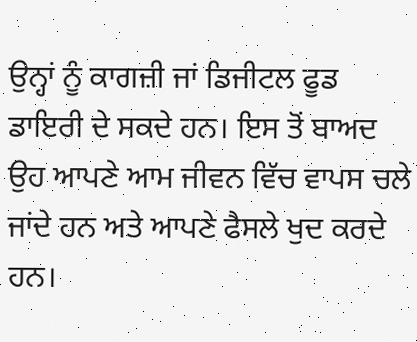ਉਨ੍ਹਾਂ ਨੂੰ ਕਾਗਜ਼ੀ ਜਾਂ ਡਿਜੀਟਲ ਫੂਡ ਡਾਇਰੀ ਦੇ ਸਕਦੇ ਹਨ। ਇਸ ਤੋਂ ਬਾਅਦ ਉਹ ਆਪਣੇ ਆਮ ਜੀਵਨ ਵਿੱਚ ਵਾਪਸ ਚਲੇ ਜਾਂਦੇ ਹਨ ਅਤੇ ਆਪਣੇ ਫੈਸਲੇ ਖੁਦ ਕਰਦੇ ਹਨ।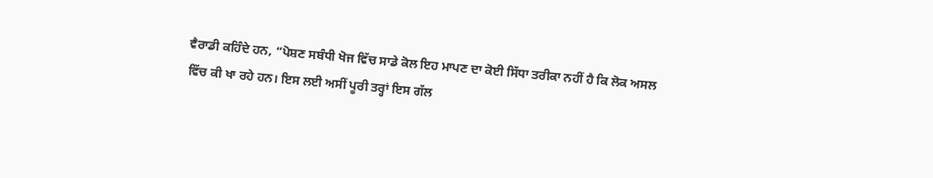ਵੈਰਾਡੀ ਕਹਿੰਦੇ ਹਨ, “ਪੋਸ਼ਣ ਸਬੰਧੀ ਖੋਜ ਵਿੱਚ ਸਾਡੇ ਕੋਲ ਇਹ ਮਾਪਣ ਦਾ ਕੋਈ ਸਿੱਧਾ ਤਰੀਕਾ ਨਹੀਂ ਹੈ ਕਿ ਲੋਕ ਅਸਲ ਵਿੱਚ ਕੀ ਖਾ ਰਹੇ ਹਨ। ਇਸ ਲਈ ਅਸੀਂ ਪੂਰੀ ਤਰ੍ਹਾਂ ਇਸ ਗੱਲ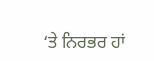‘ਤੇ ਨਿਰਭਰ ਹਾਂ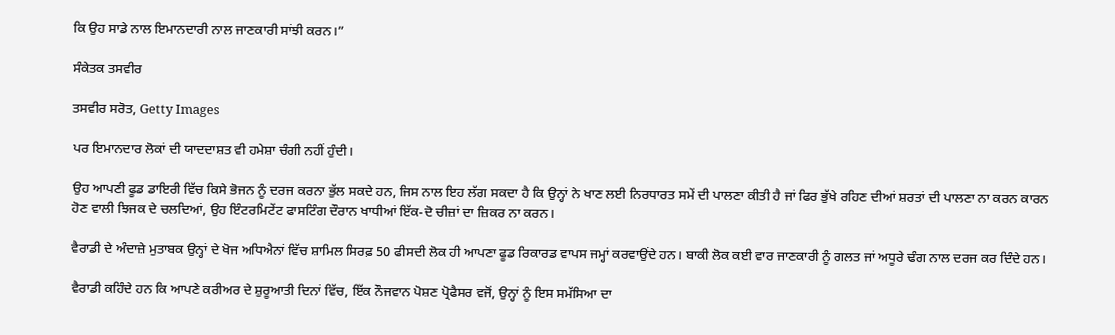ਕਿ ਉਹ ਸਾਡੇ ਨਾਲ ਇਮਾਨਦਾਰੀ ਨਾਲ ਜਾਣਕਾਰੀ ਸਾਂਝੀ ਕਰਨ।”

ਸੰਕੇਤਕ ਤਸਵੀਰ

ਤਸਵੀਰ ਸਰੋਤ, Getty Images

ਪਰ ਇਮਾਨਦਾਰ ਲੋਕਾਂ ਦੀ ਯਾਦਦਾਸ਼ਤ ਵੀ ਹਮੇਸ਼ਾ ਚੰਗੀ ਨਹੀਂ ਹੁੰਦੀ।

ਉਹ ਆਪਣੀ ਫੂਡ ਡਾਇਰੀ ਵਿੱਚ ਕਿਸੇ ਭੋਜਨ ਨੂੰ ਦਰਜ ਕਰਨਾ ਭੁੱਲ ਸਕਦੇ ਹਨ, ਜਿਸ ਨਾਲ ਇਹ ਲੱਗ ਸਕਦਾ ਹੈ ਕਿ ਉਨ੍ਹਾਂ ਨੇ ਖਾਣ ਲਈ ਨਿਰਧਾਰਤ ਸਮੇਂ ਦੀ ਪਾਲਣਾ ਕੀਤੀ ਹੈ ਜਾਂ ਫਿਰ ਭੁੱਖੇ ਰਹਿਣ ਦੀਆਂ ਸ਼ਰਤਾਂ ਦੀ ਪਾਲਣਾ ਨਾ ਕਰਨ ਕਾਰਨ ਹੋਣ ਵਾਲੀ ਝਿਜਕ ਦੇ ਚਲਦਿਆਂ, ਉਹ ਇੰਟਰਮਿਟੇਂਟ ਫਾਸਟਿੰਗ ਦੌਰਾਨ ਖਾਧੀਆਂ ਇੱਕ-ਦੋ ਚੀਜ਼ਾਂ ਦਾ ਜ਼ਿਕਰ ਨਾ ਕਰਨ।

ਵੈਰਾਡੀ ਦੇ ਅੰਦਾਜ਼ੇ ਮੁਤਾਬਕ ਉਨ੍ਹਾਂ ਦੇ ਖੋਜ ਅਧਿਐਨਾਂ ਵਿੱਚ ਸ਼ਾਮਿਲ ਸਿਰਫ਼ 50 ਫੀਸਦੀ ਲੋਕ ਹੀ ਆਪਣਾ ਫੂਡ ਰਿਕਾਰਡ ਵਾਪਸ ਜਮ੍ਹਾਂ ਕਰਵਾਉਂਦੇ ਹਨ। ਬਾਕੀ ਲੋਕ ਕਈ ਵਾਰ ਜਾਣਕਾਰੀ ਨੂੰ ਗਲਤ ਜਾਂ ਅਧੂਰੇ ਢੰਗ ਨਾਲ ਦਰਜ ਕਰ ਦਿੰਦੇ ਹਨ।

ਵੈਰਾਡੀ ਕਹਿੰਦੇ ਹਨ ਕਿ ਆਪਣੇ ਕਰੀਅਰ ਦੇ ਸ਼ੁਰੂਆਤੀ ਦਿਨਾਂ ਵਿੱਚ, ਇੱਕ ਨੌਜਵਾਨ ਪੋਸ਼ਣ ਪ੍ਰੋਫੈਸਰ ਵਜੋਂ, ਉਨ੍ਹਾਂ ਨੂੰ ਇਸ ਸਮੱਸਿਆ ਦਾ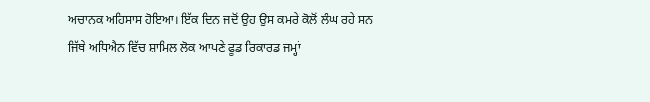ਅਚਾਨਕ ਅਹਿਸਾਸ ਹੋਇਆ। ਇੱਕ ਦਿਨ ਜਦੋਂ ਉਹ ਉਸ ਕਮਰੇ ਕੋਲੋਂ ਲੰਘ ਰਹੇ ਸਨ ਜਿੱਥੇ ਅਧਿਐਨ ਵਿੱਚ ਸ਼ਾਮਿਲ ਲੋਕ ਆਪਣੇ ਫੂਡ ਰਿਕਾਰਡ ਜਮ੍ਹਾਂ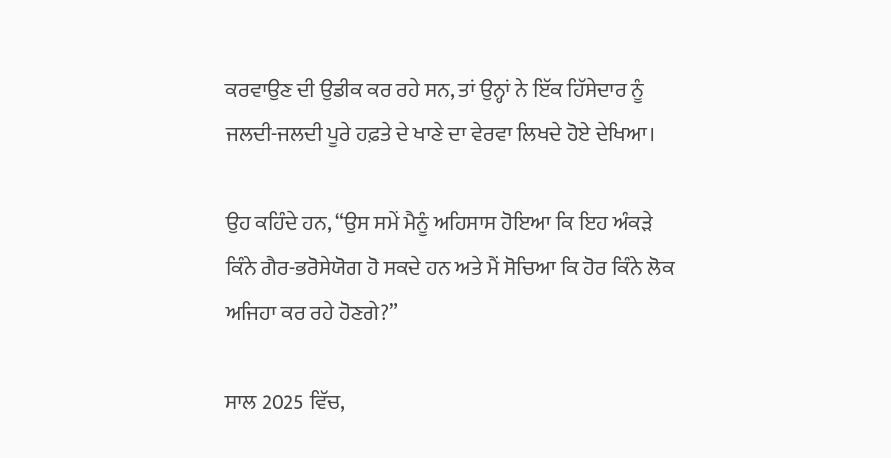ਕਰਵਾਉਣ ਦੀ ਉਡੀਕ ਕਰ ਰਹੇ ਸਨ, ਤਾਂ ਉਨ੍ਹਾਂ ਨੇ ਇੱਕ ਹਿੱਸੇਦਾਰ ਨੂੰ ਜਲਦੀ-ਜਲਦੀ ਪੂਰੇ ਹਫ਼ਤੇ ਦੇ ਖਾਣੇ ਦਾ ਵੇਰਵਾ ਲਿਖਦੇ ਹੋਏ ਦੇਖਿਆ।

ਉਹ ਕਹਿੰਦੇ ਹਨ, “ਉਸ ਸਮੇਂ ਮੈਨੂੰ ਅਹਿਸਾਸ ਹੋਇਆ ਕਿ ਇਹ ਅੰਕੜੇ ਕਿੰਨੇ ਗੈਰ-ਭਰੋਸੇਯੋਗ ਹੋ ਸਕਦੇ ਹਨ ਅਤੇ ਮੈਂ ਸੋਚਿਆ ਕਿ ਹੋਰ ਕਿੰਨੇ ਲੋਕ ਅਜਿਹਾ ਕਰ ਰਹੇ ਹੋਣਗੇ?”

ਸਾਲ 2025 ਵਿੱਚ,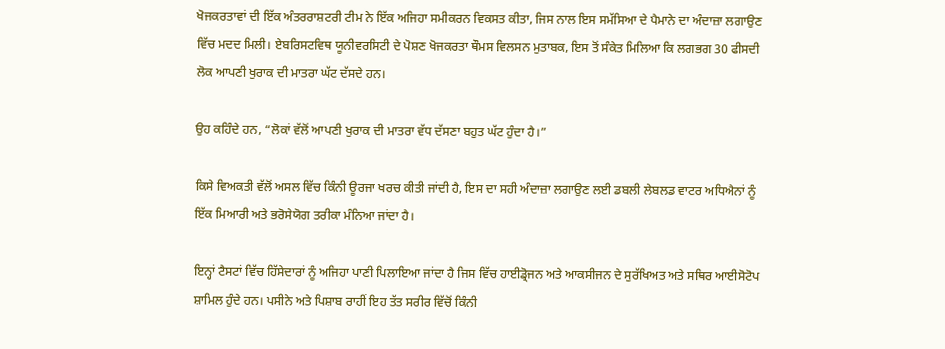ਖੋਜਕਰਤਾਵਾਂ ਦੀ ਇੱਕ ਅੰਤਰਰਾਸ਼ਟਰੀ ਟੀਮ ਨੇ ਇੱਕ ਅਜਿਹਾ ਸਮੀਕਰਨ ਵਿਕਸਤ ਕੀਤਾ, ਜਿਸ ਨਾਲ ਇਸ ਸਮੱਸਿਆ ਦੇ ਪੈਮਾਨੇ ਦਾ ਅੰਦਾਜ਼ਾ ਲਗਾਉਣ ਵਿੱਚ ਮਦਦ ਮਿਲੀ। ਏਬਰਿਸਟਵਿਥ ਯੂਨੀਵਰਸਿਟੀ ਦੇ ਪੋਸ਼ਣ ਖੋਜਕਰਤਾ ਥੌਮਸ ਵਿਲਸਨ ਮੁਤਾਬਕ, ਇਸ ਤੋਂ ਸੰਕੇਤ ਮਿਲਿਆ ਕਿ ਲਗਭਗ 30 ਫੀਸਦੀ ਲੋਕ ਆਪਣੀ ਖੁਰਾਕ ਦੀ ਮਾਤਰਾ ਘੱਟ ਦੱਸਦੇ ਹਨ।

ਉਹ ਕਹਿੰਦੇ ਹਨ, “ਲੋਕਾਂ ਵੱਲੋਂ ਆਪਣੀ ਖੁਰਾਕ ਦੀ ਮਾਤਰਾ ਵੱਧ ਦੱਸਣਾ ਬਹੁਤ ਘੱਟ ਹੁੰਦਾ ਹੈ।”

ਕਿਸੇ ਵਿਅਕਤੀ ਵੱਲੋਂ ਅਸਲ ਵਿੱਚ ਕਿੰਨੀ ਊਰਜਾ ਖਰਚ ਕੀਤੀ ਜਾਂਦੀ ਹੈ, ਇਸ ਦਾ ਸਹੀ ਅੰਦਾਜ਼ਾ ਲਗਾਉਣ ਲਈ ਡਬਲੀ ਲੇਬਲਡ ਵਾਟਰ ਅਧਿਐਨਾਂ ਨੂੰ ਇੱਕ ਮਿਆਰੀ ਅਤੇ ਭਰੋਸੇਯੋਗ ਤਰੀਕਾ ਮੰਨਿਆ ਜਾਂਦਾ ਹੈ।

ਇਨ੍ਹਾਂ ਟੈਸਟਾਂ ਵਿੱਚ ਹਿੱਸੇਦਾਰਾਂ ਨੂੰ ਅਜਿਹਾ ਪਾਣੀ ਪਿਲਾਇਆ ਜਾਂਦਾ ਹੈ ਜਿਸ ਵਿੱਚ ਹਾਈਡ੍ਰੋਜਨ ਅਤੇ ਆਕਸੀਜਨ ਦੇ ਸੁਰੱਖਿਅਤ ਅਤੇ ਸਥਿਰ ਆਈਸੋਟੋਪ ਸ਼ਾਮਿਲ ਹੁੰਦੇ ਹਨ। ਪਸੀਨੇ ਅਤੇ ਪਿਸ਼ਾਬ ਰਾਹੀਂ ਇਹ ਤੱਤ ਸਰੀਰ ਵਿੱਚੋਂ ਕਿੰਨੀ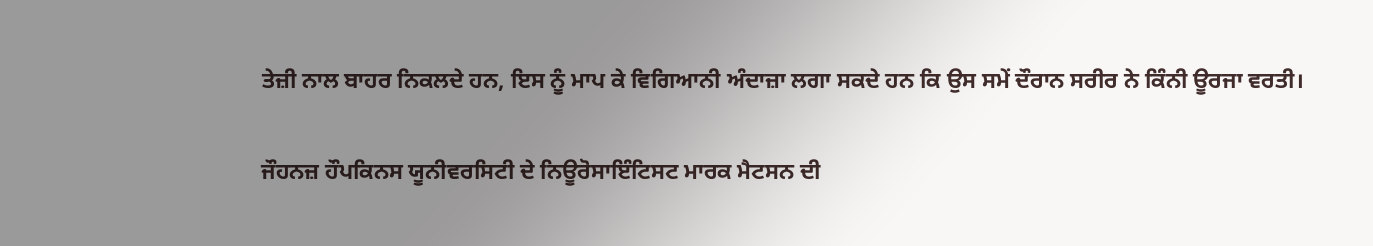ਤੇਜ਼ੀ ਨਾਲ ਬਾਹਰ ਨਿਕਲਦੇ ਹਨ, ਇਸ ਨੂੰ ਮਾਪ ਕੇ ਵਿਗਿਆਨੀ ਅੰਦਾਜ਼ਾ ਲਗਾ ਸਕਦੇ ਹਨ ਕਿ ਉਸ ਸਮੇਂ ਦੌਰਾਨ ਸਰੀਰ ਨੇ ਕਿੰਨੀ ਊਰਜਾ ਵਰਤੀ।

ਜੌਹਨਜ਼ ਹੌਪਕਿਨਸ ਯੂਨੀਵਰਸਿਟੀ ਦੇ ਨਿਊਰੋਸਾਇੰਟਿਸਟ ਮਾਰਕ ਮੈਟਸਨ ਦੀ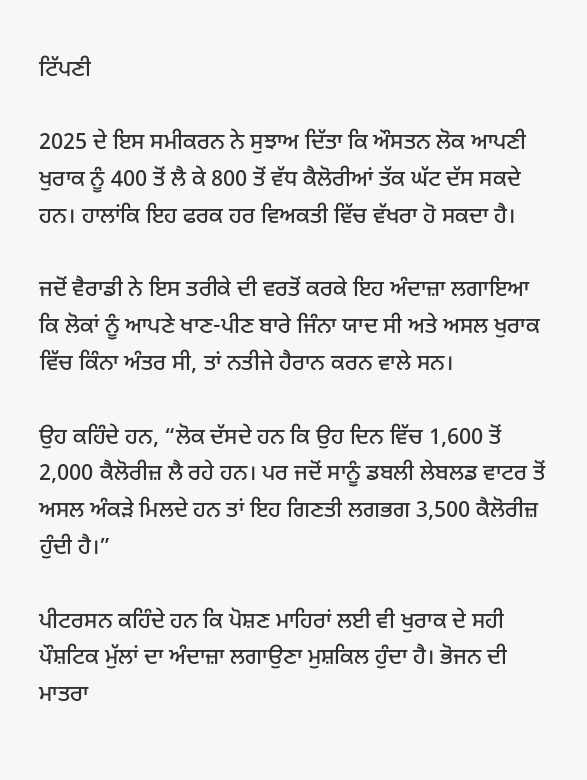ਟਿੱਪਣੀ

2025 ਦੇ ਇਸ ਸਮੀਕਰਨ ਨੇ ਸੁਝਾਅ ਦਿੱਤਾ ਕਿ ਔਸਤਨ ਲੋਕ ਆਪਣੀ ਖੁਰਾਕ ਨੂੰ 400 ਤੋਂ ਲੈ ਕੇ 800 ਤੋਂ ਵੱਧ ਕੈਲੋਰੀਆਂ ਤੱਕ ਘੱਟ ਦੱਸ ਸਕਦੇ ਹਨ। ਹਾਲਾਂਕਿ ਇਹ ਫਰਕ ਹਰ ਵਿਅਕਤੀ ਵਿੱਚ ਵੱਖਰਾ ਹੋ ਸਕਦਾ ਹੈ।

ਜਦੋਂ ਵੈਰਾਡੀ ਨੇ ਇਸ ਤਰੀਕੇ ਦੀ ਵਰਤੋਂ ਕਰਕੇ ਇਹ ਅੰਦਾਜ਼ਾ ਲਗਾਇਆ ਕਿ ਲੋਕਾਂ ਨੂੰ ਆਪਣੇ ਖਾਣ-ਪੀਣ ਬਾਰੇ ਜਿੰਨਾ ਯਾਦ ਸੀ ਅਤੇ ਅਸਲ ਖੁਰਾਕ ਵਿੱਚ ਕਿੰਨਾ ਅੰਤਰ ਸੀ, ਤਾਂ ਨਤੀਜੇ ਹੈਰਾਨ ਕਰਨ ਵਾਲੇ ਸਨ।

ਉਹ ਕਹਿੰਦੇ ਹਨ, “ਲੋਕ ਦੱਸਦੇ ਹਨ ਕਿ ਉਹ ਦਿਨ ਵਿੱਚ 1,600 ਤੋਂ 2,000 ਕੈਲੋਰੀਜ਼ ਲੈ ਰਹੇ ਹਨ। ਪਰ ਜਦੋਂ ਸਾਨੂੰ ਡਬਲੀ ਲੇਬਲਡ ਵਾਟਰ ਤੋਂ ਅਸਲ ਅੰਕੜੇ ਮਿਲਦੇ ਹਨ ਤਾਂ ਇਹ ਗਿਣਤੀ ਲਗਭਗ 3,500 ਕੈਲੋਰੀਜ਼ ਹੁੰਦੀ ਹੈ।”

ਪੀਟਰਸਨ ਕਹਿੰਦੇ ਹਨ ਕਿ ਪੋਸ਼ਣ ਮਾਹਿਰਾਂ ਲਈ ਵੀ ਖੁਰਾਕ ਦੇ ਸਹੀ ਪੌਸ਼ਟਿਕ ਮੁੱਲਾਂ ਦਾ ਅੰਦਾਜ਼ਾ ਲਗਾਉਣਾ ਮੁਸ਼ਕਿਲ ਹੁੰਦਾ ਹੈ। ਭੋਜਨ ਦੀ ਮਾਤਰਾ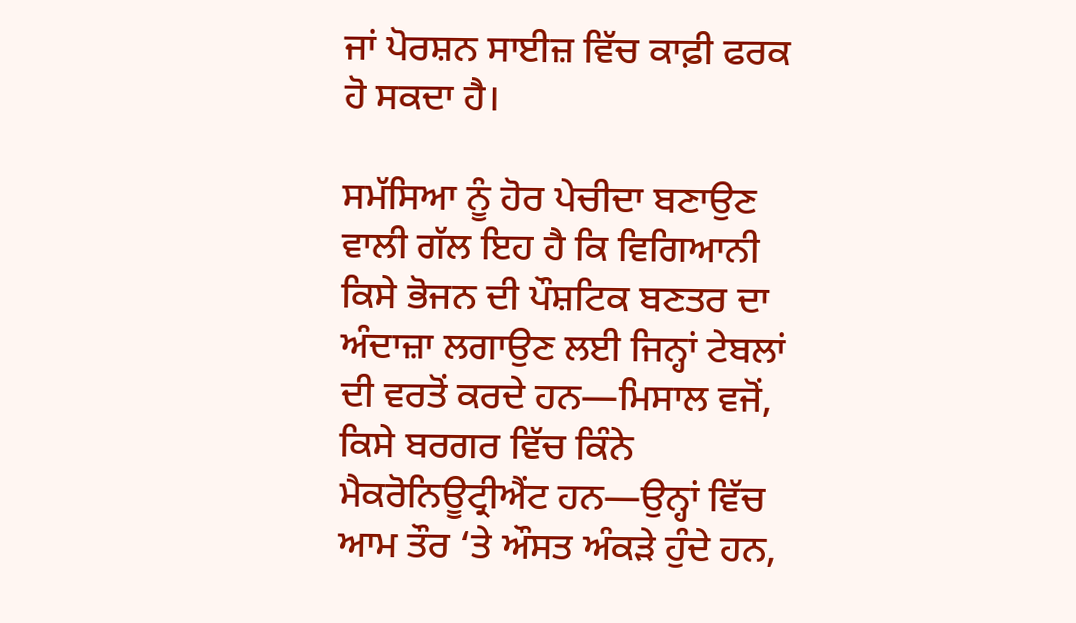ਜਾਂ ਪੋਰਸ਼ਨ ਸਾਈਜ਼ ਵਿੱਚ ਕਾਫ਼ੀ ਫਰਕ ਹੋ ਸਕਦਾ ਹੈ।

ਸਮੱਸਿਆ ਨੂੰ ਹੋਰ ਪੇਚੀਦਾ ਬਣਾਉਣ ਵਾਲੀ ਗੱਲ ਇਹ ਹੈ ਕਿ ਵਿਗਿਆਨੀ ਕਿਸੇ ਭੋਜਨ ਦੀ ਪੌਸ਼ਟਿਕ ਬਣਤਰ ਦਾ ਅੰਦਾਜ਼ਾ ਲਗਾਉਣ ਲਈ ਜਿਨ੍ਹਾਂ ਟੇਬਲਾਂ ਦੀ ਵਰਤੋਂ ਕਰਦੇ ਹਨ—ਮਿਸਾਲ ਵਜੋਂ, ਕਿਸੇ ਬਰਗਰ ਵਿੱਚ ਕਿੰਨੇ ਮੈਕਰੋਨਿਊਟ੍ਰੀਐਂਟ ਹਨ—ਉਨ੍ਹਾਂ ਵਿੱਚ ਆਮ ਤੌਰ ‘ਤੇ ਔਸਤ ਅੰਕੜੇ ਹੁੰਦੇ ਹਨ,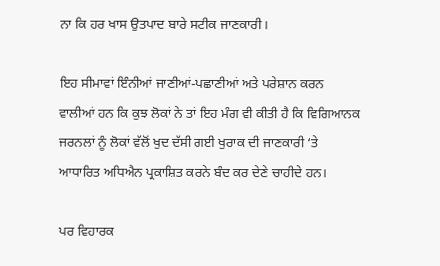ਨਾ ਕਿ ਹਰ ਖਾਸ ਉਤਪਾਦ ਬਾਰੇ ਸਟੀਕ ਜਾਣਕਾਰੀ।

ਇਹ ਸੀਮਾਵਾਂ ਇੰਨੀਆਂ ਜਾਣੀਆਂ-ਪਛਾਣੀਆਂ ਅਤੇ ਪਰੇਸ਼ਾਨ ਕਰਨ ਵਾਲੀਆਂ ਹਨ ਕਿ ਕੁਝ ਲੋਕਾਂ ਨੇ ਤਾਂ ਇਹ ਮੰਗ ਵੀ ਕੀਤੀ ਹੈ ਕਿ ਵਿਗਿਆਨਕ ਜਰਨਲਾਂ ਨੂੰ ਲੋਕਾਂ ਵੱਲੋਂ ਖੁਦ ਦੱਸੀ ਗਈ ਖੁਰਾਕ ਦੀ ਜਾਣਕਾਰੀ ‘ਤੇ ਆਧਾਰਿਤ ਅਧਿਐਨ ਪ੍ਰਕਾਸ਼ਿਤ ਕਰਨੇ ਬੰਦ ਕਰ ਦੇਣੇ ਚਾਹੀਦੇ ਹਨ।

ਪਰ ਵਿਹਾਰਕ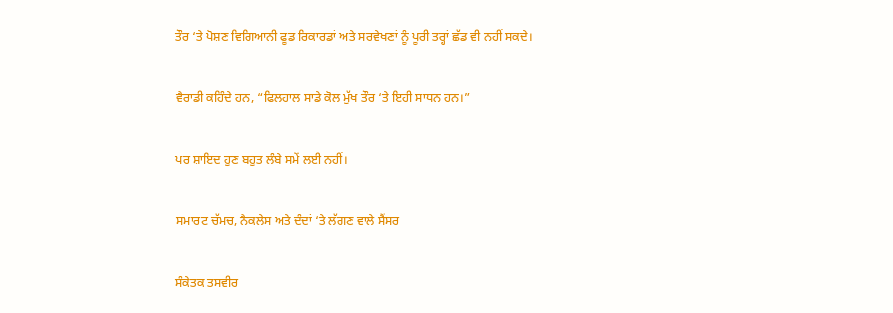ਤੌਰ ‘ਤੇ ਪੋਸ਼ਣ ਵਿਗਿਆਨੀ ਫੂਡ ਰਿਕਾਰਡਾਂ ਅਤੇ ਸਰਵੇਖਣਾਂ ਨੂੰ ਪੂਰੀ ਤਰ੍ਹਾਂ ਛੱਡ ਵੀ ਨਹੀਂ ਸਕਦੇ।

ਵੈਰਾਡੀ ਕਹਿੰਦੇ ਹਨ, “ਫਿਲਹਾਲ ਸਾਡੇ ਕੋਲ ਮੁੱਖ ਤੌਰ ‘ਤੇ ਇਹੀ ਸਾਧਨ ਹਨ।”

ਪਰ ਸ਼ਾਇਦ ਹੁਣ ਬਹੁਤ ਲੰਬੇ ਸਮੇਂ ਲਈ ਨਹੀਂ।

ਸਮਾਰਟ ਚੱਮਚ, ਨੈਕਲੇਸ ਅਤੇ ਦੰਦਾਂ ‘ਤੇ ਲੱਗਣ ਵਾਲੇ ਸੈਂਸਰ

ਸੰਕੇਤਕ ਤਸਵੀਰ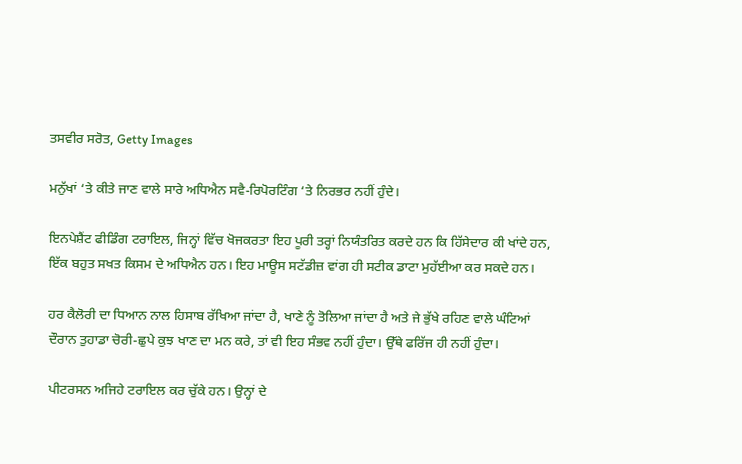ਤਸਵੀਰ ਸਰੋਤ, Getty Images

ਮਨੁੱਖਾਂ ‘ਤੇ ਕੀਤੇ ਜਾਣ ਵਾਲੇ ਸਾਰੇ ਅਧਿਐਨ ਸਵੈ-ਰਿਪੋਰਟਿੰਗ ‘ਤੇ ਨਿਰਭਰ ਨਹੀਂ ਹੁੰਦੇ।

ਇਨਪੇਸ਼ੈਂਟ ਫੀਡਿੰਗ ਟਰਾਇਲ, ਜਿਨ੍ਹਾਂ ਵਿੱਚ ਖੋਜਕਰਤਾ ਇਹ ਪੂਰੀ ਤਰ੍ਹਾਂ ਨਿਯੰਤਰਿਤ ਕਰਦੇ ਹਨ ਕਿ ਹਿੱਸੇਦਾਰ ਕੀ ਖਾਂਦੇ ਹਨ, ਇੱਕ ਬਹੁਤ ਸਖਤ ਕਿਸਮ ਦੇ ਅਧਿਐਨ ਹਨ। ਇਹ ਮਾਊਸ ਸਟੱਡੀਜ਼ ਵਾਂਗ ਹੀ ਸਟੀਕ ਡਾਟਾ ਮੁਹੱਈਆ ਕਰ ਸਕਦੇ ਹਨ।

ਹਰ ਕੈਲੋਰੀ ਦਾ ਧਿਆਨ ਨਾਲ ਹਿਸਾਬ ਰੱਖਿਆ ਜਾਂਦਾ ਹੈ, ਖਾਣੇ ਨੂੰ ਤੋਲਿਆ ਜਾਂਦਾ ਹੈ ਅਤੇ ਜੇ ਭੁੱਖੇ ਰਹਿਣ ਵਾਲੇ ਘੰਟਿਆਂ ਦੌਰਾਨ ਤੁਹਾਡਾ ਚੋਰੀ-ਛੁਪੇ ਕੁਝ ਖਾਣ ਦਾ ਮਨ ਕਰੇ, ਤਾਂ ਵੀ ਇਹ ਸੰਭਵ ਨਹੀਂ ਹੁੰਦਾ। ਉੱਥੇ ਫਰਿੱਜ ਹੀ ਨਹੀਂ ਹੁੰਦਾ।

ਪੀਟਰਸਨ ਅਜਿਹੇ ਟਰਾਇਲ ਕਰ ਚੁੱਕੇ ਹਨ। ਉਨ੍ਹਾਂ ਦੇ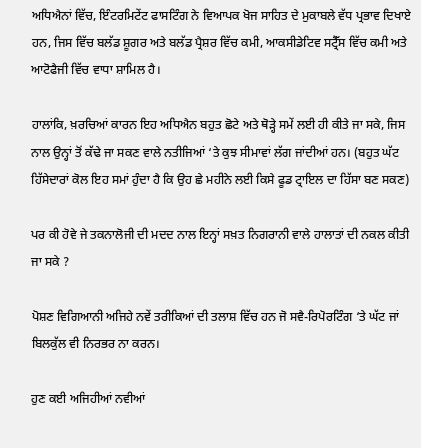ਅਧਿਐਨਾਂ ਵਿੱਚ, ਇੰਟਰਮਿਟੇਂਟ ਫਾਸਟਿੰਗ ਨੇ ਵਿਆਪਕ ਖੋਜ ਸਾਹਿਤ ਦੇ ਮੁਕਾਬਲੇ ਵੱਧ ਪ੍ਰਭਾਵ ਦਿਖਾਏ ਹਨ, ਜਿਸ ਵਿੱਚ ਬਲੱਡ ਸ਼ੂਗਰ ਅਤੇ ਬਲੱਡ ਪ੍ਰੈਸ਼ਰ ਵਿੱਚ ਕਮੀ, ਆਕਸੀਡੇਟਿਵ ਸਟ੍ਰੈੱਸ ਵਿੱਚ ਕਮੀ ਅਤੇ ਆਟੋਫੈਜੀ ਵਿੱਚ ਵਾਧਾ ਸ਼ਾਮਿਲ ਹੈ।

ਹਾਲਾਂਕਿ, ਖ਼ਰਚਿਆਂ ਕਾਰਨ ਇਹ ਅਧਿਐਨ ਬਹੁਤ ਛੋਟੇ ਅਤੇ ਥੋੜ੍ਹੇ ਸਮੇਂ ਲਈ ਹੀ ਕੀਤੇ ਜਾ ਸਕੇ, ਜਿਸ ਨਾਲ ਉਨ੍ਹਾਂ ਤੋਂ ਕੱਢੇ ਜਾ ਸਕਣ ਵਾਲੇ ਨਤੀਜਿਆਂ ‘ਤੇ ਕੁਝ ਸੀਮਾਵਾਂ ਲੱਗ ਜਾਂਦੀਆਂ ਹਨ। (ਬਹੁਤ ਘੱਟ ਹਿੱਸੇਦਾਰਾਂ ਕੋਲ ਇਹ ਸਮਾਂ ਹੁੰਦਾ ਹੈ ਕਿ ਉਹ ਛੇ ਮਹੀਨੇ ਲਈ ਕਿਸੇ ਫੂਡ ਟ੍ਰਾਇਲ ਦਾ ਹਿੱਸਾ ਬਣ ਸਕਣ)

ਪਰ ਕੀ ਹੋਵੇ ਜੇ ਤਕਨਾਲੋਜੀ ਦੀ ਮਦਦ ਨਾਲ ਇਨ੍ਹਾਂ ਸਖ਼ਤ ਨਿਗਰਾਨੀ ਵਾਲੇ ਹਾਲਾਤਾਂ ਦੀ ਨਕਲ ਕੀਤੀ ਜਾ ਸਕੇ ?

ਪੋਸ਼ਣ ਵਿਗਿਆਨੀ ਅਜਿਹੇ ਨਵੇਂ ਤਰੀਕਿਆਂ ਦੀ ਤਲਾਸ਼ ਵਿੱਚ ਹਨ ਜੋ ਸਵੈ-ਰਿਪੋਰਟਿੰਗ ‘ਤੇ ਘੱਟ ਜਾਂ ਬਿਲਕੁੱਲ ਵੀ ਨਿਰਭਰ ਨਾ ਕਰਨ।

ਹੁਣ ਕਈ ਅਜਿਹੀਆਂ ਨਵੀਆਂ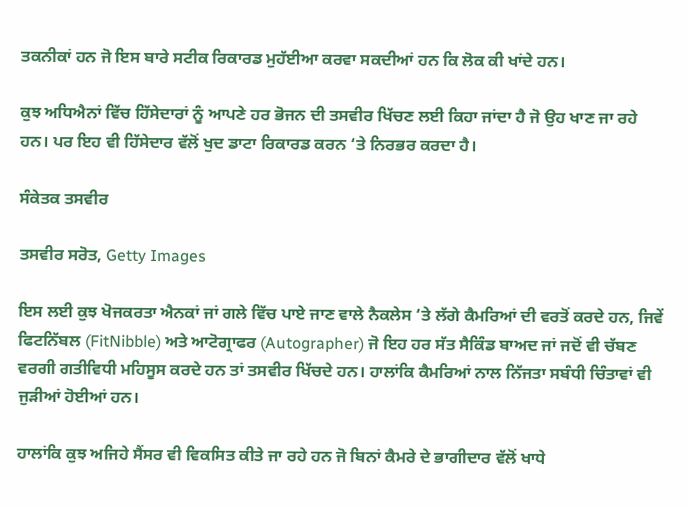ਤਕਨੀਕਾਂ ਹਨ ਜੋ ਇਸ ਬਾਰੇ ਸਟੀਕ ਰਿਕਾਰਡ ਮੁਹੱਈਆ ਕਰਵਾ ਸਕਦੀਆਂ ਹਨ ਕਿ ਲੋਕ ਕੀ ਖਾਂਦੇ ਹਨ।

ਕੁਝ ਅਧਿਐਨਾਂ ਵਿੱਚ ਹਿੱਸੇਦਾਰਾਂ ਨੂੰ ਆਪਣੇ ਹਰ ਭੋਜਨ ਦੀ ਤਸਵੀਰ ਖਿੱਚਣ ਲਈ ਕਿਹਾ ਜਾਂਦਾ ਹੈ ਜੋ ਉਹ ਖਾਣ ਜਾ ਰਹੇ ਹਨ। ਪਰ ਇਹ ਵੀ ਹਿੱਸੇਦਾਰ ਵੱਲੋਂ ਖੁਦ ਡਾਟਾ ਰਿਕਾਰਡ ਕਰਨ ‘ਤੇ ਨਿਰਭਰ ਕਰਦਾ ਹੈ।

ਸੰਕੇਤਕ ਤਸਵੀਰ

ਤਸਵੀਰ ਸਰੋਤ, Getty Images

ਇਸ ਲਈ ਕੁਝ ਖੋਜਕਰਤਾ ਐਨਕਾਂ ਜਾਂ ਗਲੇ ਵਿੱਚ ਪਾਏ ਜਾਣ ਵਾਲੇ ਨੈਕਲੇਸ ‘ਤੇ ਲੱਗੇ ਕੈਮਰਿਆਂ ਦੀ ਵਰਤੋਂ ਕਰਦੇ ਹਨ, ਜਿਵੇਂ ਫਿਟਨਿੱਬਲ (FitNibble) ਅਤੇ ਆਟੋਗ੍ਰਾਫਰ (Autographer) ਜੋ ਇਹ ਹਰ ਸੱਤ ਸੈਕਿੰਡ ਬਾਅਦ ਜਾਂ ਜਦੋਂ ਵੀ ਚੱਬਣ ਵਰਗੀ ਗਤੀਵਿਧੀ ਮਹਿਸੂਸ ਕਰਦੇ ਹਨ ਤਾਂ ਤਸਵੀਰ ਖਿੱਚਦੇ ਹਨ। ਹਾਲਾਂਕਿ ਕੈਮਰਿਆਂ ਨਾਲ ਨਿੱਜਤਾ ਸਬੰਧੀ ਚਿੰਤਾਵਾਂ ਵੀ ਜੁੜੀਆਂ ਹੋਈਆਂ ਹਨ।

ਹਾਲਾਂਕਿ ਕੁਝ ਅਜਿਹੇ ਸੈਂਸਰ ਵੀ ਵਿਕਸਿਤ ਕੀਤੇ ਜਾ ਰਹੇ ਹਨ ਜੋ ਬਿਨਾਂ ਕੈਮਰੇ ਦੇ ਭਾਗੀਦਾਰ ਵੱਲੋਂ ਖਾਧੇ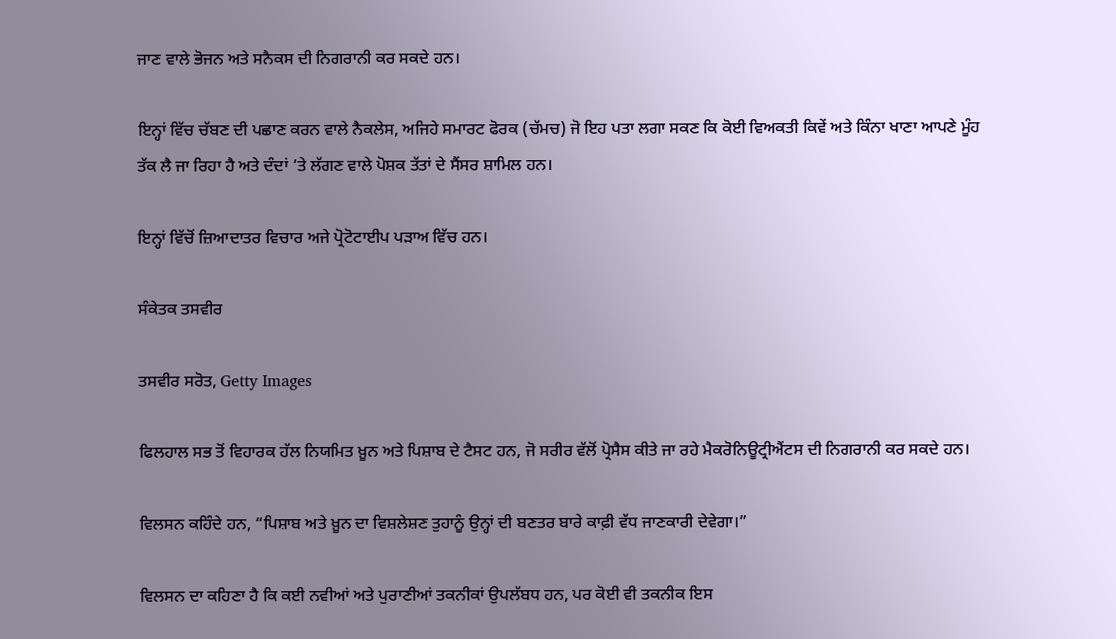ਜਾਣ ਵਾਲੇ ਭੋਜਨ ਅਤੇ ਸਨੈਕਸ ਦੀ ਨਿਗਰਾਨੀ ਕਰ ਸਕਦੇ ਹਨ।

ਇਨ੍ਹਾਂ ਵਿੱਚ ਚੱਬਣ ਦੀ ਪਛਾਣ ਕਰਨ ਵਾਲੇ ਨੈਕਲੇਸ, ਅਜਿਹੇ ਸਮਾਰਟ ਫੋਰਕ (ਚੱਮਚ) ਜੋ ਇਹ ਪਤਾ ਲਗਾ ਸਕਣ ਕਿ ਕੋਈ ਵਿਅਕਤੀ ਕਿਵੇਂ ਅਤੇ ਕਿੰਨਾ ਖਾਣਾ ਆਪਣੇ ਮੂੰਹ ਤੱਕ ਲੈ ਜਾ ਰਿਹਾ ਹੈ ਅਤੇ ਦੰਦਾਂ ‘ਤੇ ਲੱਗਣ ਵਾਲੇ ਪੋਸ਼ਕ ਤੱਤਾਂ ਦੇ ਸੈਂਸਰ ਸ਼ਾਮਿਲ ਹਨ।

ਇਨ੍ਹਾਂ ਵਿੱਚੋਂ ਜ਼ਿਆਦਾਤਰ ਵਿਚਾਰ ਅਜੇ ਪ੍ਰੋਟੋਟਾਈਪ ਪੜਾਅ ਵਿੱਚ ਹਨ।

ਸੰਕੇਤਕ ਤਸਵੀਰ

ਤਸਵੀਰ ਸਰੋਤ, Getty Images

ਫਿਲਹਾਲ ਸਭ ਤੋਂ ਵਿਹਾਰਕ ਹੱਲ ਨਿਯਮਿਤ ਖ਼ੂਨ ਅਤੇ ਪਿਸ਼ਾਬ ਦੇ ਟੈਸਟ ਹਨ, ਜੋ ਸਰੀਰ ਵੱਲੋਂ ਪ੍ਰੋਸੈਸ ਕੀਤੇ ਜਾ ਰਹੇ ਮੈਕਰੋਨਿਊਟ੍ਰੀਐਂਟਸ ਦੀ ਨਿਗਰਾਨੀ ਕਰ ਸਕਦੇ ਹਨ।

ਵਿਲਸਨ ਕਹਿੰਦੇ ਹਨ, “ਪਿਸ਼ਾਬ ਅਤੇ ਖ਼ੂਨ ਦਾ ਵਿਸ਼ਲੇਸ਼ਣ ਤੁਹਾਨੂੰ ਉਨ੍ਹਾਂ ਦੀ ਬਣਤਰ ਬਾਰੇ ਕਾਫ਼ੀ ਵੱਧ ਜਾਣਕਾਰੀ ਦੇਵੇਗਾ।”

ਵਿਲਸਨ ਦਾ ਕਹਿਣਾ ਹੈ ਕਿ ਕਈ ਨਵੀਆਂ ਅਤੇ ਪੁਰਾਣੀਆਂ ਤਕਨੀਕਾਂ ਉਪਲੱਬਧ ਹਨ, ਪਰ ਕੋਈ ਵੀ ਤਕਨੀਕ ਇਸ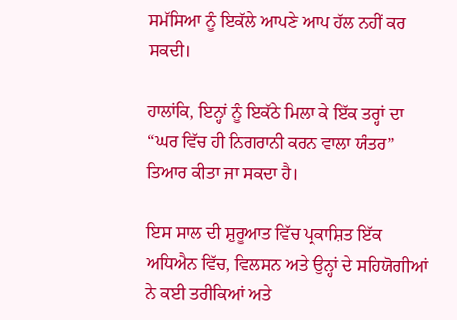ਸਮੱਸਿਆ ਨੂੰ ਇਕੱਲੇ ਆਪਣੇ ਆਪ ਹੱਲ ਨਹੀਂ ਕਰ ਸਕਦੀ।

ਹਾਲਾਂਕਿ, ਇਨ੍ਹਾਂ ਨੂੰ ਇਕੱਠੇ ਮਿਲਾ ਕੇ ਇੱਕ ਤਰ੍ਹਾਂ ਦਾ “ਘਰ ਵਿੱਚ ਹੀ ਨਿਗਰਾਨੀ ਕਰਨ ਵਾਲਾ ਯੰਤਰ” ਤਿਆਰ ਕੀਤਾ ਜਾ ਸਕਦਾ ਹੈ।

ਇਸ ਸਾਲ ਦੀ ਸ਼ੁਰੂਆਤ ਵਿੱਚ ਪ੍ਰਕਾਸ਼ਿਤ ਇੱਕ ਅਧਿਐਨ ਵਿੱਚ, ਵਿਲਸਨ ਅਤੇ ਉਨ੍ਹਾਂ ਦੇ ਸਹਿਯੋਗੀਆਂ ਨੇ ਕਈ ਤਰੀਕਿਆਂ ਅਤੇ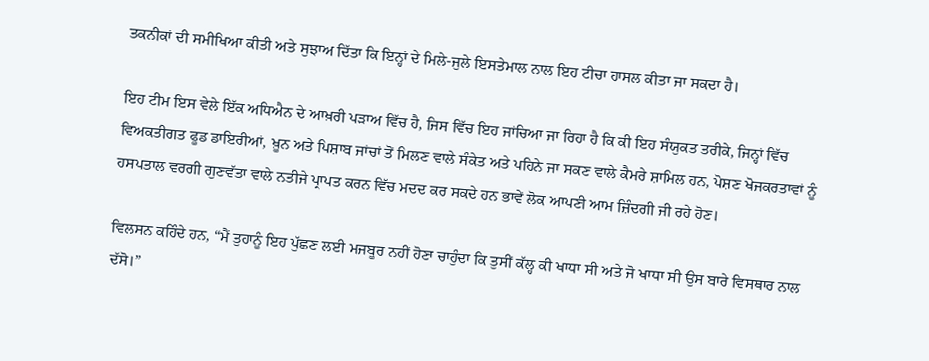ਤਕਨੀਕਾਂ ਦੀ ਸਮੀਖਿਆ ਕੀਤੀ ਅਤੇ ਸੁਝਾਅ ਦਿੱਤਾ ਕਿ ਇਨ੍ਹਾਂ ਦੇ ਮਿਲੇ-ਜੁਲੇ ਇਸਤੇਮਾਲ ਨਾਲ ਇਹ ਟੀਚਾ ਹਾਸਲ ਕੀਤਾ ਜਾ ਸਕਦਾ ਹੈ।

ਇਹ ਟੀਮ ਇਸ ਵੇਲੇ ਇੱਕ ਅਧਿਐਨ ਦੇ ਆਖ਼ਰੀ ਪੜਾਅ ਵਿੱਚ ਹੈ, ਜਿਸ ਵਿੱਚ ਇਹ ਜਾਂਚਿਆ ਜਾ ਰਿਹਾ ਹੈ ਕਿ ਕੀ ਇਹ ਸੰਯੁਕਤ ਤਰੀਕੇ, ਜਿਨ੍ਹਾਂ ਵਿੱਚ ਵਿਅਕਤੀਗਤ ਫੂਡ ਡਾਇਰੀਆਂ, ਖ਼ੂਨ ਅਤੇ ਪਿਸ਼ਾਬ ਜਾਂਚਾਂ ਤੋਂ ਮਿਲਣ ਵਾਲੇ ਸੰਕੇਤ ਅਤੇ ਪਹਿਨੇ ਜਾ ਸਕਣ ਵਾਲੇ ਕੈਮਰੇ ਸ਼ਾਮਿਲ ਹਨ, ਪੋਸ਼ਣ ਖੋਜਕਰਤਾਵਾਂ ਨੂੰ ਹਸਪਤਾਲ ਵਰਗੀ ਗੁਣਵੱਤਾ ਵਾਲੇ ਨਤੀਜੇ ਪ੍ਰਾਪਤ ਕਰਨ ਵਿੱਚ ਮਦਦ ਕਰ ਸਕਦੇ ਹਨ ਭਾਵੇਂ ਲੋਕ ਆਪਣੀ ਆਮ ਜ਼ਿੰਦਗੀ ਜੀ ਰਹੇ ਹੋਣ।

ਵਿਲਸਨ ਕਹਿੰਦੇ ਹਨ, “ਮੈਂ ਤੁਹਾਨੂੰ ਇਹ ਪੁੱਛਣ ਲਈ ਮਜਬੂਰ ਨਹੀਂ ਹੋਣਾ ਚਾਹੁੰਦਾ ਕਿ ਤੁਸੀਂ ਕੱਲ੍ਹ ਕੀ ਖਾਧਾ ਸੀ ਅਤੇ ਜੋ ਖਾਧਾ ਸੀ ਉਸ ਬਾਰੇ ਵਿਸਥਾਰ ਨਾਲ ਦੱਸੋ।”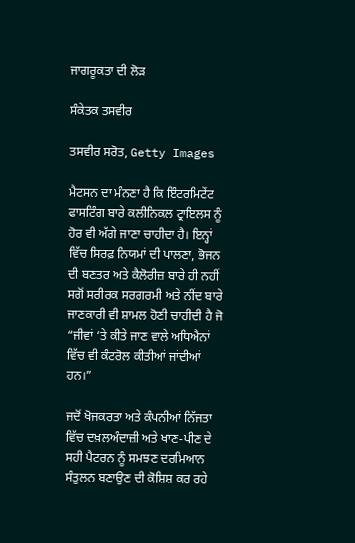ਜਾਗਰੂਕਤਾ ਦੀ ਲੋੜ

ਸੰਕੇਤਕ ਤਸਵੀਰ

ਤਸਵੀਰ ਸਰੋਤ, Getty Images

ਮੈਟਸਨ ਦਾ ਮੰਨਣਾ ਹੈ ਕਿ ਇੰਟਰਮਿਟੇਂਟ ਫਾਸਟਿੰਗ ਬਾਰੇ ਕਲੀਨਿਕਲ ਟ੍ਰਾਇਲਸ ਨੂੰ ਹੋਰ ਵੀ ਅੱਗੇ ਜਾਣਾ ਚਾਹੀਦਾ ਹੈ। ਇਨ੍ਹਾਂ ਵਿੱਚ ਸਿਰਫ਼ ਨਿਯਮਾਂ ਦੀ ਪਾਲਣਾ, ਭੋਜਨ ਦੀ ਬਣਤਰ ਅਤੇ ਕੈਲੋਰੀਜ਼ ਬਾਰੇ ਹੀ ਨਹੀਂ ਸਗੋਂ ਸਰੀਰਕ ਸਰਗਰਮੀ ਅਤੇ ਨੀਂਦ ਬਾਰੇ ਜਾਣਕਾਰੀ ਵੀ ਸ਼ਾਮਲ ਹੋਣੀ ਚਾਹੀਦੀ ਹੈ ਜੋ “ਜੀਵਾਂ ‘ਤੇ ਕੀਤੇ ਜਾਣ ਵਾਲੇ ਅਧਿਐਨਾਂ ਵਿੱਚ ਵੀ ਕੰਟਰੋਲ ਕੀਤੀਆਂ ਜਾਂਦੀਆਂ ਹਨ।”

ਜਦੋਂ ਖੋਜਕਰਤਾ ਅਤੇ ਕੰਪਨੀਆਂ ਨਿੱਜਤਾ ਵਿੱਚ ਦਖ਼ਲਅੰਦਾਜ਼ੀ ਅਤੇ ਖਾਣ-ਪੀਣ ਦੇ ਸਹੀ ਪੈਟਰਨ ਨੂੰ ਸਮਝਣ ਦਰਮਿਆਨ ਸੰਤੁਲਨ ਬਣਾਉਣ ਦੀ ਕੋਸ਼ਿਸ਼ ਕਰ ਰਹੇ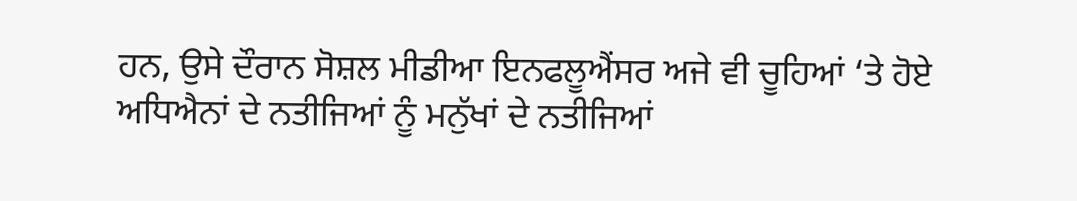ਹਨ, ਉਸੇ ਦੌਰਾਨ ਸੋਸ਼ਲ ਮੀਡੀਆ ਇਨਫਲੂਐਂਸਰ ਅਜੇ ਵੀ ਚੂਹਿਆਂ ‘ਤੇ ਹੋਏ ਅਧਿਐਨਾਂ ਦੇ ਨਤੀਜਿਆਂ ਨੂੰ ਮਨੁੱਖਾਂ ਦੇ ਨਤੀਜਿਆਂ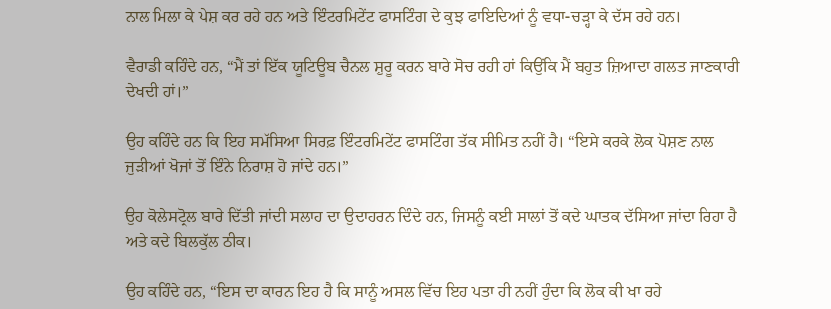ਨਾਲ ਮਿਲਾ ਕੇ ਪੇਸ਼ ਕਰ ਰਹੇ ਹਨ ਅਤੇ ਇੰਟਰਮਿਟੇਂਟ ਫਾਸਟਿੰਗ ਦੇ ਕੁਝ ਫਾਇਦਿਆਂ ਨੂੰ ਵਧਾ-ਚੜ੍ਹਾ ਕੇ ਦੱਸ ਰਹੇ ਹਨ।

ਵੈਰਾਡੀ ਕਹਿੰਦੇ ਹਨ, “ਮੈਂ ਤਾਂ ਇੱਕ ਯੂਟਿਊਬ ਚੈਨਲ ਸ਼ੁਰੂ ਕਰਨ ਬਾਰੇ ਸੋਚ ਰਹੀ ਹਾਂ ਕਿਉਂਕਿ ਮੈਂ ਬਹੁਤ ਜ਼ਿਆਦਾ ਗਲਤ ਜਾਣਕਾਰੀ ਦੇਖਦੀ ਹਾਂ।”

ਉਹ ਕਹਿੰਦੇ ਹਨ ਕਿ ਇਹ ਸਮੱਸਿਆ ਸਿਰਫ਼ ਇੰਟਰਮਿਟੇਂਟ ਫਾਸਟਿੰਗ ਤੱਕ ਸੀਮਿਤ ਨਹੀਂ ਹੈ। “ਇਸੇ ਕਰਕੇ ਲੋਕ ਪੋਸ਼ਣ ਨਾਲ ਜੁੜੀਆਂ ਖੋਜਾਂ ਤੋਂ ਇੰਨੇ ਨਿਰਾਸ਼ ਹੋ ਜਾਂਦੇ ਹਨ।”

ਉਹ ਕੋਲੇਸਟ੍ਰੋਲ ਬਾਰੇ ਦਿੱਤੀ ਜਾਂਦੀ ਸਲਾਹ ਦਾ ਉਦਾਹਰਨ ਦਿੰਦੇ ਹਨ, ਜਿਸਨੂੰ ਕਈ ਸਾਲਾਂ ਤੋਂ ਕਦੇ ਘਾਤਕ ਦੱਸਿਆ ਜਾਂਦਾ ਰਿਹਾ ਹੈ ਅਤੇ ਕਦੇ ਬਿਲਕੁੱਲ ਠੀਕ।

ਉਹ ਕਹਿੰਦੇ ਹਨ, “ਇਸ ਦਾ ਕਾਰਨ ਇਹ ਹੈ ਕਿ ਸਾਨੂੰ ਅਸਲ ਵਿੱਚ ਇਹ ਪਤਾ ਹੀ ਨਹੀਂ ਹੁੰਦਾ ਕਿ ਲੋਕ ਕੀ ਖਾ ਰਹੇ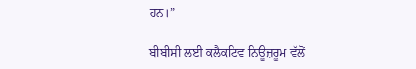ਹਨ।”

ਬੀਬੀਸੀ ਲਈ ਕਲੈਕਟਿਵ ਨਿਊਜ਼ਰੂਮ ਵੱਲੋਂ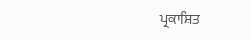ਪ੍ਰਕਾਸ਼ਿਤ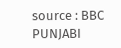source : BBC PUNJABI